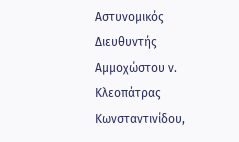Αστυνομικός Διευθυντής Αμμοχώστου ν. Κλεοπάτρας Κωνσταντινίδου,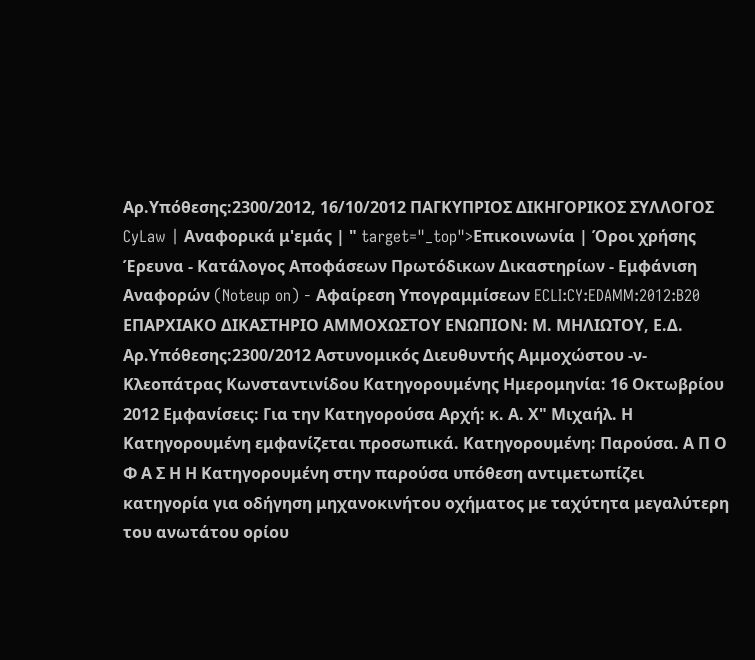Αρ.Υπόθεσης:2300/2012, 16/10/2012 ΠΑΓΚΥΠΡΙΟΣ ΔΙΚΗΓΟΡΙΚΟΣ ΣΥΛΛΟΓΟΣ CyLaw | Αναφορικά μ'εμάς | " target="_top">Επικοινωνία | Όροι χρήσης Έρευνα - Κατάλογος Αποφάσεων Πρωτόδικων Δικαστηρίων - Εμφάνιση Αναφορών (Noteup on) - Αφαίρεση Υπογραμμίσεων ECLI:CY:EDAMM:2012:B20 ΕΠΑΡΧΙΑΚΟ ΔΙΚΑΣΤΗΡΙΟ ΑΜΜΟΧΩΣΤΟΥ ΕΝΩΠΙΟΝ: Μ. ΜΗΛΙΩΤΟΥ, Ε.Δ. Αρ.Υπόθεσης:2300/2012 Αστυνομικός Διευθυντής Αμμοχώστου -ν- Κλεοπάτρας Κωνσταντινίδου Κατηγορουμένης Ημερομηνία: 16 Οκτωβρίου 2012 Εμφανίσεις: Για την Κατηγορούσα Αρχή: κ. Α. Χ" Μιχαήλ. Η Κατηγορουμένη εμφανίζεται προσωπικά. Κατηγορουμένη: Παρούσα. Α Π Ο Φ Α Σ Η Η Κατηγορουμένη στην παρούσα υπόθεση αντιμετωπίζει κατηγορία για οδήγηση μηχανοκινήτου οχήματος με ταχύτητα μεγαλύτερη του ανωτάτου ορίου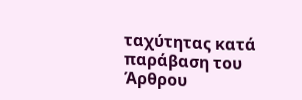ταχύτητας κατά παράβαση του Άρθρου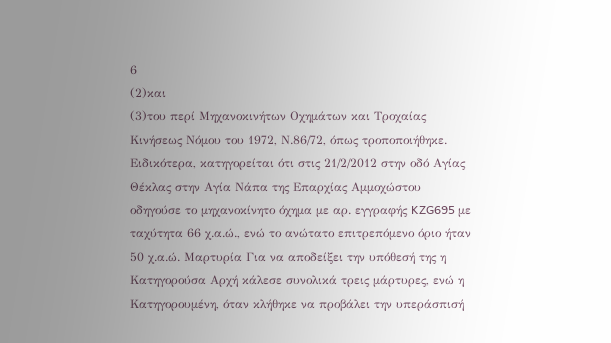6
(2)και
(3)του περί Μηχανοκινήτων Οχημάτων και Τροχαίας Κινήσεως Νόμου του 1972, Ν.86/72, όπως τροποποιήθηκε. Ειδικότερα, κατηγορείται ότι στις 21/2/2012 στην οδό Αγίας Θέκλας στην Αγία Νάπα της Επαρχίας Αμμοχώστου οδηγούσε το μηχανοκίνητο όχημα με αρ. εγγραφής KZG695 με ταχύτητα 66 χ.α.ώ., ενώ το ανώτατο επιτρεπόμενο όριο ήταν 50 χ.α.ώ. Μαρτυρία Για να αποδείξει την υπόθεσή της η Κατηγορούσα Αρχή κάλεσε συνολικά τρεις μάρτυρες, ενώ η Κατηγορουμένη, όταν κλήθηκε να προβάλει την υπεράσπισή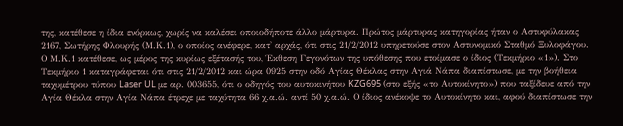της, κατέθεσε η ίδια ενόρκως, χωρίς να καλέσει οποιοδήποτε άλλο μάρτυρα. Πρώτος μάρτυρας κατηγορίας ήταν ο Αστυφύλακας 2167, Σωτήρης Φλουρής (Μ.Κ.1), ο οποίος ανέφερε, κατ' αρχάς, ότι στις 21/2/2012 υπηρετούσε στον Αστυνομικό Σταθμό Ξυλοφάγου. Ο Μ.Κ.1 κατέθεσε, ως μέρος της κυρίως εξέτασής του, Έκθεση Γεγονότων της υπόθεσης που ετοίμασε ο ίδιος (Τεκμήριο «1»). Στο Τεκμήριο 1 καταγράφεται ότι στις 21/2/2012 και ώρα 0925 στην οδό Αγίας Θέκλας στην Αγιά Νάπα διαπίστωσε, με την βοήθεια ταχυμέτρου τύπου Laser UL με αρ. 003655, ότι ο οδηγός του αυτοκινήτου KZG695 (στο εξής «το Αυτοκίνητο») που ταξίδευε από την Αγία Θέκλα στην Αγία Νάπα έτρεχε με ταχύτητα 66 χ.α.ώ. αντί 50 χ.α.ώ. Ο ίδιος ανέκοψε το Αυτοκίνητο και, αφού διαπίστωσε την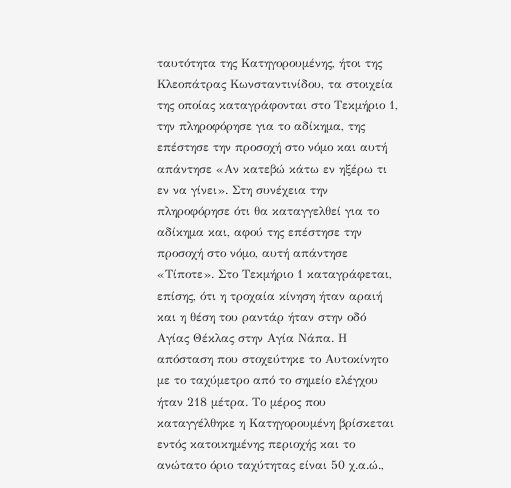ταυτότητα της Κατηγορουμένης, ήτοι της Κλεοπάτρας Κωνσταντινίδου, τα στοιχεία της οποίας καταγράφονται στο Τεκμήριο 1, την πληροφόρησε για το αδίκημα, της επέστησε την προσοχή στο νόμο και αυτή απάντησε «Αν κατεβώ κάτω εν ηξέρω τι εν να γίνει». Στη συνέχεια την πληροφόρησε ότι θα καταγγελθεί για το αδίκημα και, αφού της επέστησε την προσοχή στο νόμο, αυτή απάντησε «Τίποτε». Στο Τεκμήριο 1 καταγράφεται, επίσης, ότι η τροχαία κίνηση ήταν αραιή και η θέση του ραντάρ ήταν στην οδό Αγίας Θέκλας στην Αγία Νάπα. Η απόσταση που στοχεύτηκε το Αυτοκίνητο με το ταχύμετρο από το σημείο ελέγχου ήταν 218 μέτρα. Το μέρος που καταγγέλθηκε η Κατηγορουμένη βρίσκεται εντός κατοικημένης περιοχής και το ανώτατο όριο ταχύτητας είναι 50 χ.α.ώ.,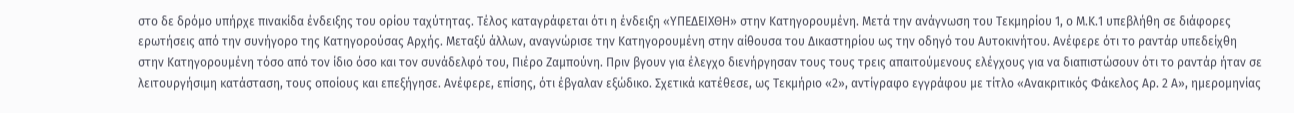στο δε δρόμο υπήρχε πινακίδα ένδειξης του ορίου ταχύτητας. Τέλος καταγράφεται ότι η ένδειξη «ΥΠΕΔΕΙΧΘΗ» στην Κατηγορουμένη. Μετά την ανάγνωση του Τεκμηρίου 1, ο Μ.Κ.1 υπεβλήθη σε διάφορες ερωτήσεις από την συνήγορο της Κατηγορούσας Αρχής. Μεταξύ άλλων, αναγνώρισε την Κατηγορουμένη στην αίθουσα του Δικαστηρίου ως την οδηγό του Αυτοκινήτου. Ανέφερε ότι το ραντάρ υπεδείχθη στην Κατηγορουμένη τόσο από τον ίδιο όσο και τον συνάδελφό του, Πιέρο Ζαμπούνη. Πριν βγουν για έλεγχο διενήργησαν τους τους τρεις απαιτούμενους ελέγχους για να διαπιστώσουν ότι το ραντάρ ήταν σε λειτουργήσιμη κατάσταση, τους οποίους και επεξήγησε. Ανέφερε, επίσης, ότι έβγαλαν εξώδικο. Σχετικά κατέθεσε, ως Τεκμήριο «2», αντίγραφο εγγράφου με τίτλο «Ανακριτικός Φάκελος Αρ. 2 Α», ημερομηνίας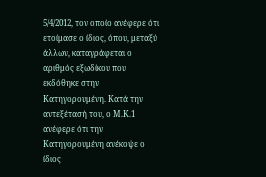5/4/2012, τον οποίο ανέφερε ότι ετοίμασε ο ίδιος, όπου, μεταξύ άλλων, καταγράφεται ο αριθμός εξωδίκου που εκδόθηκε στην Κατηγορουμένη. Κατά την αντεξέτασή του, ο Μ.Κ.1 ανέφερε ότι την Κατηγορουμένη ανέκοψε ο ίδιος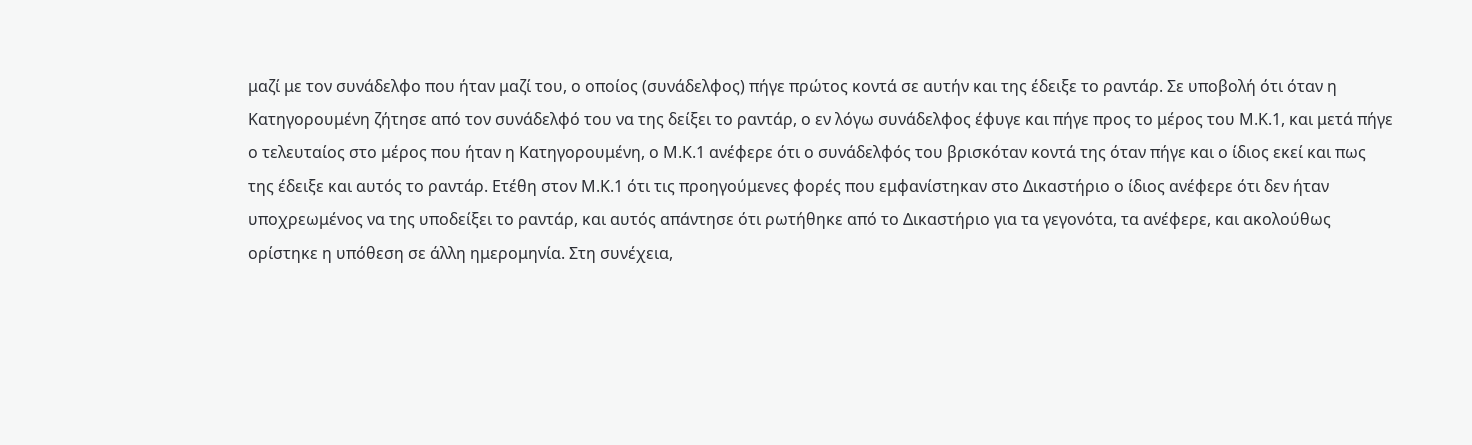μαζί με τον συνάδελφο που ήταν μαζί του, ο οποίος (συνάδελφος) πήγε πρώτος κοντά σε αυτήν και της έδειξε το ραντάρ. Σε υποβολή ότι όταν η Κατηγορουμένη ζήτησε από τον συνάδελφό του να της δείξει το ραντάρ, ο εν λόγω συνάδελφος έφυγε και πήγε προς το μέρος του Μ.Κ.1, και μετά πήγε ο τελευταίος στο μέρος που ήταν η Κατηγορουμένη, ο Μ.Κ.1 ανέφερε ότι ο συνάδελφός του βρισκόταν κοντά της όταν πήγε και ο ίδιος εκεί και πως της έδειξε και αυτός το ραντάρ. Ετέθη στον Μ.Κ.1 ότι τις προηγούμενες φορές που εμφανίστηκαν στο Δικαστήριο ο ίδιος ανέφερε ότι δεν ήταν υποχρεωμένος να της υποδείξει το ραντάρ, και αυτός απάντησε ότι ρωτήθηκε από το Δικαστήριο για τα γεγονότα, τα ανέφερε, και ακολούθως ορίστηκε η υπόθεση σε άλλη ημερομηνία. Στη συνέχεια,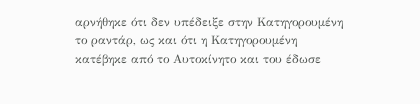αρνήθηκε ότι δεν υπέδειξε στην Κατηγορουμένη το ραντάρ, ως και ότι η Κατηγορουμένη κατέβηκε από το Αυτοκίνητο και του έδωσε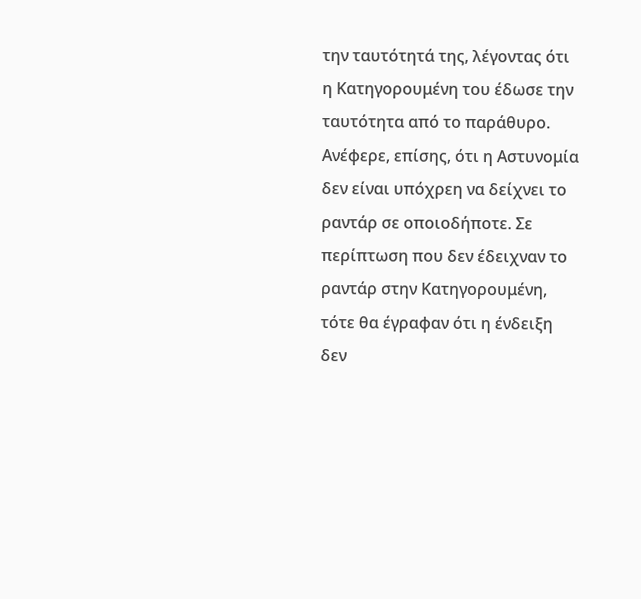την ταυτότητά της, λέγοντας ότι η Κατηγορουμένη του έδωσε την ταυτότητα από το παράθυρο. Ανέφερε, επίσης, ότι η Αστυνομία δεν είναι υπόχρεη να δείχνει το ραντάρ σε οποιοδήποτε. Σε περίπτωση που δεν έδειχναν το ραντάρ στην Κατηγορουμένη, τότε θα έγραφαν ότι η ένδειξη δεν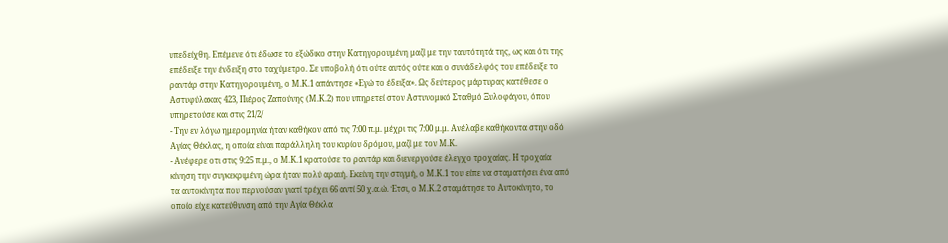υπεδείχθη. Επέμενε ότι έδωσε το εξώδικο στην Κατηγορουμένη μαζί με την ταυτότητά της, ως και ότι της επέδειξε την ένδειξη στο ταχύμετρο. Σε υποβολή ότι ούτε αυτός ούτε και ο συνάδελφός του επέδειξε το ραντάρ στην Κατηγορουμένη, ο Μ.Κ.1 απάντησε «Εγώ το έδειξα». Ως δεύτερος μάρτυρας κατέθεσε ο Αστυφύλακας 423, Πιέρος Ζαπούνης (Μ.Κ.2) που υπηρετεί στον Αστυνομικό Σταθμό Ξυλοφάγου, όπου υπηρετούσε και στις 21/2/
- Την εν λόγω ημερομηνία ήταν καθήκον από τις 7:00 π.μ. μέχρι τις 7:00 μ.μ. Ανέλαβε καθήκοντα στην οδό Αγίας Θέκλας, η οποία είναι παράλληλη του κυρίου δρόμου, μαζί με τον Μ.Κ.
- Ανέφερε οτι στις 9:25 π.μ., ο Μ.Κ.1 κρατούσε το ραντάρ και διενεργούσε έλεγχο τροχαίας. Η τροχαία κίνηση την συγκεκριμένη ώρα ήταν πολύ αραιή. Εκείνη την στιγμή, ο Μ.Κ.1 του είπε να σταματήσει ένα από τα αυτοκίνητα που περνούσαν γιατί τρέχει 66 αντί 50 χ.α.ώ. Έτσι, ο Μ.Κ.2 σταμάτησε το Αυτοκίνητο, το οποίο είχε κατεύθυνση από την Αγία Θέκλα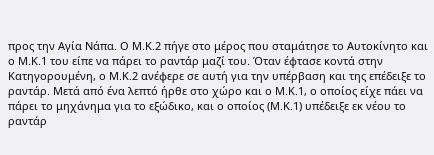προς την Αγία Νάπα. Ο Μ.Κ.2 πήγε στο μέρος που σταμάτησε το Αυτοκίνητο και ο Μ.Κ.1 του είπε να πάρει το ραντάρ μαζί του. Όταν έφτασε κοντά στην Κατηγορουμένη, ο Μ.Κ.2 ανέφερε σε αυτή για την υπέρβαση και της επέδειξε το ραντάρ. Μετά από ένα λεπτό ήρθε στο χώρο και ο Μ.Κ.1, ο οποίος είχε πάει να πάρει το μηχάνημα για το εξώδικο, και ο οποίος (Μ.Κ.1) υπέδειξε εκ νέου το ραντάρ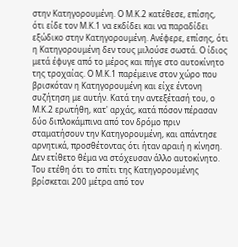στην Κατηγορουμένη. Ο Μ.Κ.2 κατέθεσε, επίσης, ότι είδε τον Μ.Κ.1 να εκδίδει και να παραδίδει εξώδικο στην Κατηγορουμένη. Ανέφερε, επίσης, ότι η Κατηγορουμένη δεν τους μιλούσε σωστά. Ο ίδιος μετά έφυγε από το μέρος και πήγε στο αυτοκίνητο της τροχαίας. Ο Μ.Κ.1 παρέμεινε στον χώρο που βρισκόταν η Κατηγορουμένη και είχε έντονη συζήτηση με αυτήν. Κατά την αντεξέτασή του, ο Μ.Κ.2 ερωτήθη, κατ' αρχάς, κατά πόσον πέρασαν δύο διπλοκάμπινα από τον δρόμο πριν σταματήσουν την Κατηγορουμένη, και απάντησε αρνητικά, προσθέτοντας ότι ήταν αραιή η κίνηση. Δεν ετίθετο θέμα να στόχευσαν άλλο αυτοκίνητο. Του ετέθη ότι το σπίτι της Κατηγορουμένης βρίσκεται 200 μέτρα από τον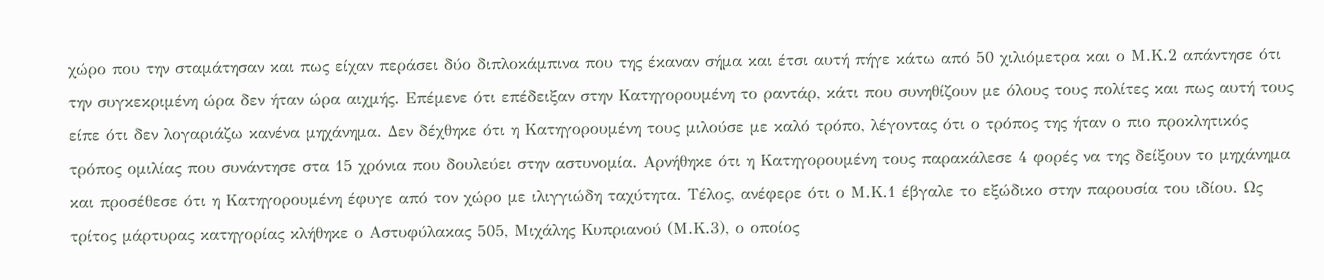χώρο που την σταμάτησαν και πως είχαν περάσει δύο διπλοκάμπινα που της έκαναν σήμα και έτσι αυτή πήγε κάτω από 50 χιλιόμετρα και ο Μ.Κ.2 απάντησε ότι την συγκεκριμένη ώρα δεν ήταν ώρα αιχμής. Επέμενε ότι επέδειξαν στην Κατηγορουμένη το ραντάρ, κάτι που συνηθίζουν με όλους τους πολίτες και πως αυτή τους είπε ότι δεν λογαριάζω κανένα μηχάνημα. Δεν δέχθηκε ότι η Κατηγορουμένη τους μιλούσε με καλό τρόπο, λέγοντας ότι ο τρόπος της ήταν ο πιο προκλητικός τρόπος ομιλίας που συνάντησε στα 15 χρόνια που δουλεύει στην αστυνομία. Αρνήθηκε ότι η Κατηγορουμένη τους παρακάλεσε 4 φορές να της δείξουν το μηχάνημα και προσέθεσε ότι η Κατηγορουμένη έφυγε από τον χώρο με ιλιγγιώδη ταχύτητα. Τέλος, ανέφερε ότι ο Μ.Κ.1 έβγαλε το εξώδικο στην παρουσία του ιδίου. Ως τρίτος μάρτυρας κατηγορίας κλήθηκε ο Αστυφύλακας 505, Μιχάλης Κυπριανού (Μ.Κ.3), ο οποίος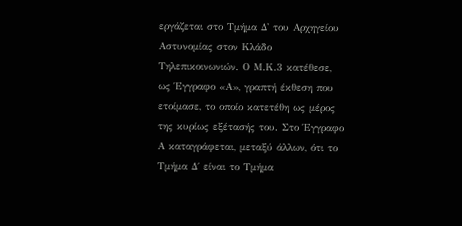εργάζεται στο Τμήμα Δ' του Αρχηγείου Αστυνομίας στον Κλάδο Τηλεπικοινωνιών. Ο Μ.Κ.3 κατέθεσε, ως Έγγραφο «Α», γραπτή έκθεση που ετοίμασε, το οποίο κατετέθη ως μέρος της κυρίως εξέτασής του. Στο Έγγραφο Α καταγράφεται, μεταξύ άλλων, ότι το Τμήμα Δ΄ είναι το Τμήμα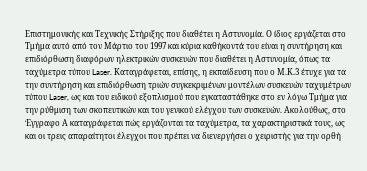Επιστημονικής και Τεχνικής Στήριξης που διαθέτει η Αστυνομία. Ο ίδιος εργάζεται στο Τμήμα αυτό από τον Μάρτιο του 1997 και κύρια καθήκοντά του είναι η συντήρηση και επιδιόρθωση διαφόρων ηλεκτρικών συσκευών που διαθέτει η Αστυνομία, όπως τα ταχύμετρα τύπου Laser. Καταγράφεται, επίσης, η εκπαίδευση που ο Μ.Κ.3 έτυχε για τα την συντήρηση και επιδιόρθωση τριών συγκεκριμένων μοντέλων συσκευών ταχυμέτρων τύπου Laser, ως και του ειδικού εξοπλισμού που εγκαταστάθηκε στο εν λόγω Τμήμα για την ρύθμιση των σκοπευτικών και του γενικού ελέγχου των συσκευών. Ακολούθως, στο Έγγραφο Α καταγράφεται πώς εργάζονται τα ταχύμετρα, τα χαρακτηριστικά τους, ως και οι τρεις απαραίτητοι έλεγχοι που πρέπει να διενεργήσει ο χειριστής για την ορθή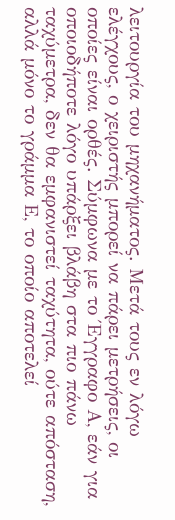λειτουργία του μηχανήματος. Μετά τους εν λόγω ελέγχους, ο χειριστής μπορεί να πάρει μετρήσεις, οι οποίες είναι ορθές. Σύμφωνα με το Έγγραφο Α, εάν για οποιοδήποτε λόγο υπάρξει βλάβη στα πιο πάνω ταχύμετρα, δεν θα εμφανιστεί ταχύτητα, ούτε απόσταση, αλλά μόνο το γράμμα Ε, το οποίο αποτελεί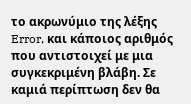το ακρωνύμιο της λέξης Error, και κάποιος αριθμός που αντιστοιχεί με μια συγκεκριμένη βλάβη. Σε καμιά περίπτωση δεν θα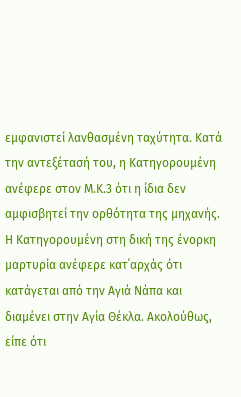εμφανιστεί λανθασμένη ταχύτητα. Κατά την αντεξέτασή του, η Κατηγορουμένη ανέφερε στον Μ.Κ.3 ότι η ίδια δεν αμφισβητεί την ορθότητα της μηχανής. Η Κατηγορουμένη στη δική της ένορκη μαρτυρία ανέφερε κατ΄αρχάς ότι κατάγεται από την Αγιά Νάπα και διαμένει στην Αγία Θέκλα. Ακολούθως, είπε ότι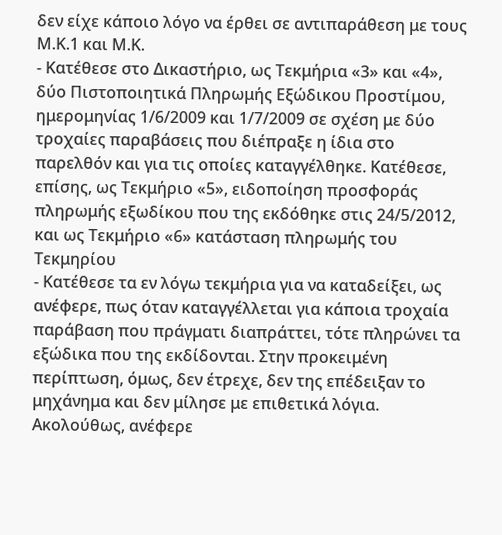δεν είχε κάποιο λόγο να έρθει σε αντιπαράθεση με τους Μ.Κ.1 και Μ.Κ.
- Κατέθεσε στο Δικαστήριο, ως Τεκμήρια «3» και «4», δύο Πιστοποιητικά Πληρωμής Εξώδικου Προστίμου, ημερομηνίας 1/6/2009 και 1/7/2009 σε σχέση με δύο τροχαίες παραβάσεις που διέπραξε η ίδια στο παρελθόν και για τις οποίες καταγγέλθηκε. Κατέθεσε, επίσης, ως Τεκμήριο «5», ειδοποίηση προσφοράς πληρωμής εξωδίκου που της εκδόθηκε στις 24/5/2012, και ως Τεκμήριο «6» κατάσταση πληρωμής του Τεκμηρίου
- Κατέθεσε τα εν λόγω τεκμήρια για να καταδείξει, ως ανέφερε, πως όταν καταγγέλλεται για κάποια τροχαία παράβαση που πράγματι διαπράττει, τότε πληρώνει τα εξώδικα που της εκδίδονται. Στην προκειμένη περίπτωση, όμως, δεν έτρεχε, δεν της επέδειξαν το μηχάνημα και δεν μίλησε με επιθετικά λόγια. Ακολούθως, ανέφερε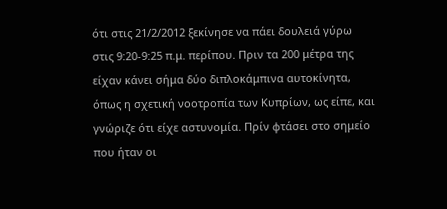ότι στις 21/2/2012 ξεκίνησε να πάει δουλειά γύρω στις 9:20-9:25 π.μ. περίπου. Πριν τα 200 μέτρα της είχαν κάνει σήμα δύο διπλοκάμπινα αυτοκίνητα, όπως η σχετική νοοτροπία των Κυπρίων, ως είπε, και γνώριζε ότι είχε αστυνομία. Πρίν φτάσει στο σημείο που ήταν οι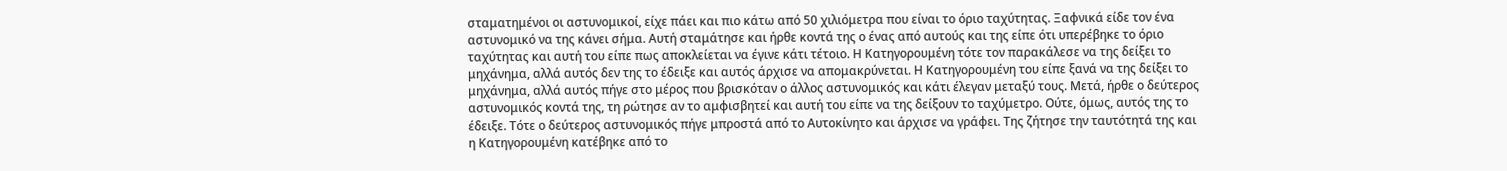σταματημένοι οι αστυνομικοί, είχε πάει και πιο κάτω από 50 χιλιόμετρα που είναι το όριο ταχύτητας. Ξαφνικά είδε τον ένα αστυνομικό να της κάνει σήμα. Αυτή σταμάτησε και ήρθε κοντά της ο ένας από αυτούς και της είπε ότι υπερέβηκε το όριο ταχύτητας και αυτή του είπε πως αποκλείεται να έγινε κάτι τέτοιο. Η Κατηγορουμένη τότε τον παρακάλεσε να της δείξει το μηχάνημα, αλλά αυτός δεν της το έδειξε και αυτός άρχισε να απομακρύνεται. Η Κατηγορουμένη του είπε ξανά να της δείξει το μηχάνημα, αλλά αυτός πήγε στο μέρος που βρισκόταν ο άλλος αστυνομικός και κάτι έλεγαν μεταξύ τους. Μετά, ήρθε ο δεύτερος αστυνομικός κοντά της, τη ρώτησε αν το αμφισβητεί και αυτή του είπε να της δείξουν το ταχύμετρο. Ούτε, όμως, αυτός της το έδειξε. Τότε ο δεύτερος αστυνομικός πήγε μπροστά από το Αυτοκίνητο και άρχισε να γράφει. Της ζήτησε την ταυτότητά της και η Κατηγορουμένη κατέβηκε από το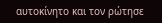αυτοκίνητο και τον ρώτησε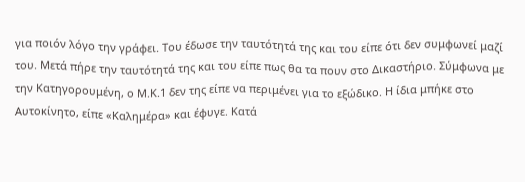για ποιόν λόγο την γράφει. Του έδωσε την ταυτότητά της και του είπε ότι δεν συμφωνεί μαζί του. Μετά πήρε την ταυτότητά της και του είπε πως θα τα πουν στο Δικαστήριο. Σύμφωνα με την Κατηγορουμένη, ο Μ.Κ.1 δεν της είπε να περιμένει για το εξώδικο. Η ίδια μπήκε στο Αυτοκίνητο, είπε «Καλημέρα» και έφυγε. Κατά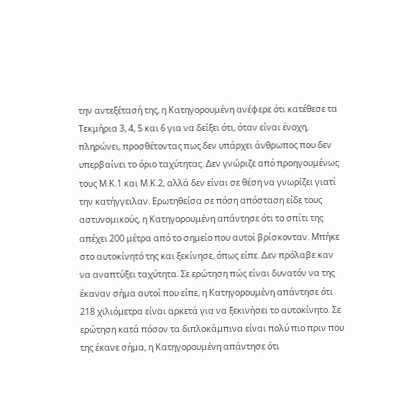την αντεξέτασή της, η Κατηγορουμένη ανέφερε ότι κατέθεσε τα Τεκμήρια 3, 4, 5 και 6 για να δείξει ότι, όταν είναι ένοχη, πληρώνει, προσθέτοντας πως δεν υπάρχει άνθρωπος που δεν υπερβαίνει το όριο ταχύτητας. Δεν γνώριζε από προηγουμένως τους Μ.Κ.1 και Μ.Κ.2, αλλά δεν είναι σε θέση να γνωρίζει γιατί την κατήγγειλαν. Ερωτηθείσα σε πόση απόσταση είδε τους αστυνομικούς, η Κατηγορουμένη απάντησε ότι το σπίτι της απέχει 200 μέτρα από το σημείο που αυτοί βρίσκονταν. Μπήκε στο αυτοκίνητό της και ξεκίνησε, όπως είπε. Δεν πρόλαβε καν να αναπτύξει ταχύτητα. Σε ερώτηση πώς είναι δυνατόν να της έκαναν σήμα αυτοί που είπε, η Κατηγορουμένη απάντησε ότι 218 χιλιόμετρα είναι αρκετά για να ξεκινήσει το αυτοκίνητο. Σε ερώτηση κατά πόσον τα διπλοκάμπινα είναι πολύ πιο πριν που της έκανε σήμα, η Κατηγορουμένη απάντησε ότι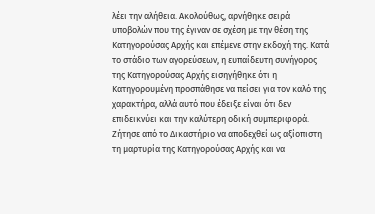λέει την αλήθεια. Ακολούθως, αρνήθηκε σειρά υποβολών που της έγιναν σε σχέση με την θέση της Κατηγορούσας Αρχής και επέμενε στην εκδοχή της. Κατά το στάδιο των αγορεύσεων, η ευπαίδευτη συνήγορος της Κατηγορούσας Αρχής εισηγήθηκε ότι η Κατηγορουμένη προσπάθησε να πείσει για τον καλό της χαρακτήρα, αλλά αυτό που έδειξε είναι ότι δεν επιδεικνύει και την καλύτερη οδική συμπεριφορά. Ζήτησε από το Δικαστήριο να αποδεχθεί ως αξίοπιστη τη μαρτυρία της Κατηγορούσας Αρχής και να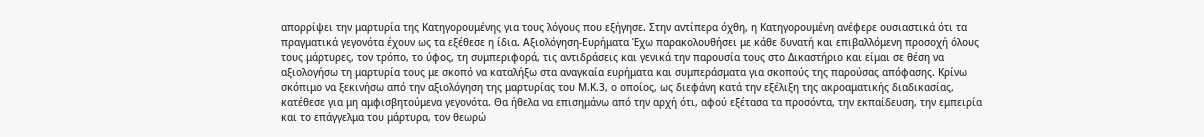απορρίψει την μαρτυρία της Κατηγορουμένης για τους λόγους που εξήγησε. Στην αντίπερα όχθη, η Κατηγορουμένη ανέφερε ουσιαστικά ότι τα πραγματικά γεγονότα έχουν ως τα εξέθεσε η ίδια. Αξιολόγηση-Ευρήματα Έχω παρακολουθήσει με κάθε δυνατή και επιβαλλόμενη προσοχή όλους τους μάρτυρες, τον τρόπο, το ύφος, τη συμπεριφορά, τις αντιδράσεις και γενικά την παρουσία τους στο Δικαστήριο και είμαι σε θέση να αξιολογήσω τη μαρτυρία τους με σκοπό να καταλήξω στα αναγκαία ευρήματα και συμπεράσματα για σκοπούς της παρούσας απόφασης. Κρίνω σκόπιμο να ξεκινήσω από την αξιολόγηση της μαρτυρίας του Μ.Κ.3, ο οποίος, ως διεφάνη κατά την εξέλιξη της ακροαματικής διαδικασίας, κατέθεσε για μη αμφισβητούμενα γεγονότα. Θα ήθελα να επισημάνω από την αρχή ότι, αφού εξέτασα τα προσόντα, την εκπαίδευση, την εμπειρία και το επάγγελμα του μάρτυρα, τον θεωρώ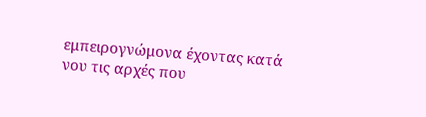εμπειρογνώμονα έχοντας κατά νου τις αρχές που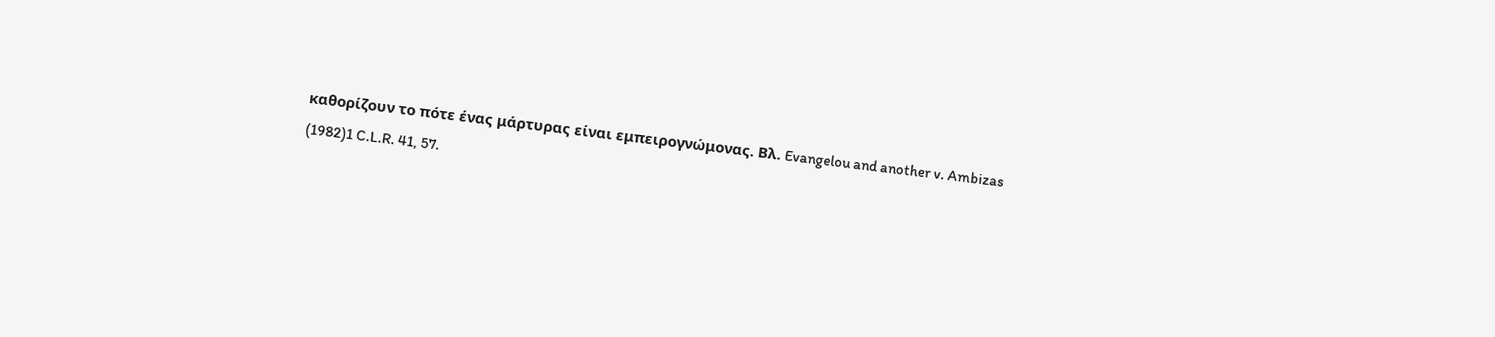καθορίζουν το πότε ένας μάρτυρας είναι εμπειρογνώμονας. Βλ. Evangelou and another v. Ambizas
(1982)1 C.L.R. 41, 57.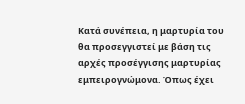Κατά συνέπεια, η μαρτυρία του θα προσεγγιστεί με βάση τις αρχές προσέγγισης μαρτυρίας εμπειρογνώμονα. Όπως έχει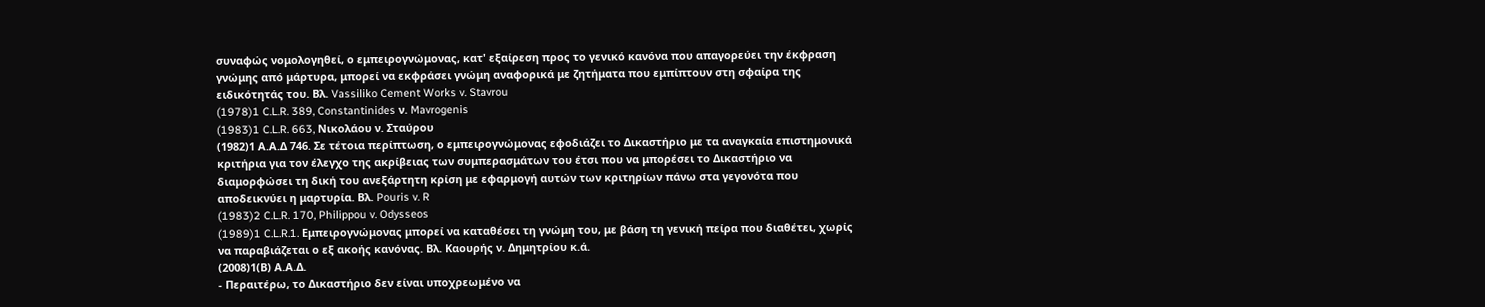συναφώς νομολογηθεί, ο εμπειρογνώμονας, κατ' εξαίρεση προς το γενικό κανόνα που απαγορεύει την έκφραση γνώμης από μάρτυρα, μπορεί να εκφράσει γνώμη αναφορικά με ζητήματα που εμπίπτουν στη σφαίρα της ειδικότητάς του. Βλ. Vassiliko Cement Works v. Stavrou
(1978)1 C.L.R. 389, Constantinides ν. Mavrogenis
(1983)1 C.L.R. 663, Νικολάου ν. Σταύρου
(1982)1 Α.Α.Δ 746. Σε τέτοια περίπτωση, ο εμπειρογνώμονας εφοδιάζει το Δικαστήριο με τα αναγκαία επιστημονικά κριτήρια για τον έλεγχο της ακρίβειας των συμπερασμάτων του έτσι που να μπορέσει το Δικαστήριο να διαμορφώσει τη δική του ανεξάρτητη κρίση με εφαρμογή αυτών των κριτηρίων πάνω στα γεγονότα που αποδεικνύει η μαρτυρία. Βλ. Pouris v. R
(1983)2 C.L.R. 170, Philippou v. Odysseos
(1989)1 C.L.R.1. Εμπειρογνώμονας μπορεί να καταθέσει τη γνώμη του, με βάση τη γενική πείρα που διαθέτει, χωρίς να παραβιάζεται ο εξ ακοής κανόνας. Βλ. Καουρής ν. Δημητρίου κ.ά.
(2008)1(Β) Α.Α.Δ.
- Περαιτέρω, το Δικαστήριο δεν είναι υποχρεωμένο να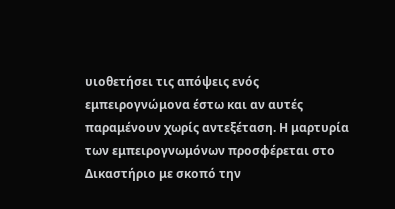υιοθετήσει τις απόψεις ενός εμπειρογνώμονα έστω και αν αυτές παραμένουν χωρίς αντεξέταση. Η μαρτυρία των εμπειρογνωμόνων προσφέρεται στο Δικαστήριο με σκοπό την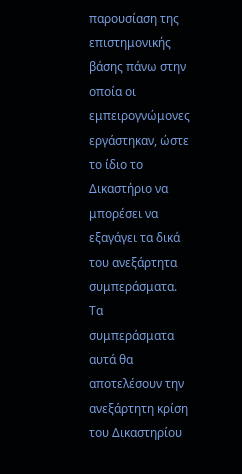παρουσίαση της επιστημονικής βάσης πάνω στην οποία οι εμπειρογνώμονες εργάστηκαν, ώστε το ίδιο το Δικαστήριο να μπορέσει να εξαγάγει τα δικά του ανεξάρτητα συμπεράσματα. Τα συμπεράσματα αυτά θα αποτελέσουν την ανεξάρτητη κρίση του Δικαστηρίου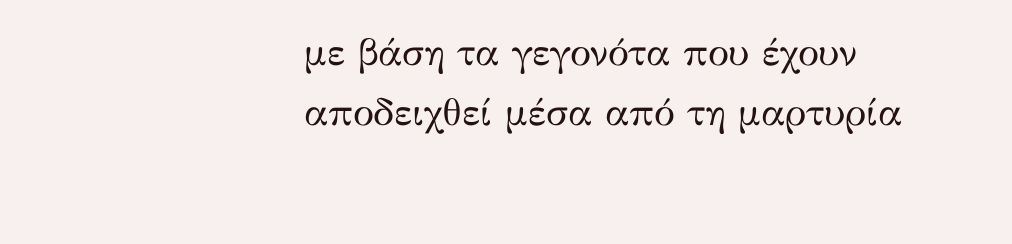με βάση τα γεγονότα που έχουν αποδειχθεί μέσα από τη μαρτυρία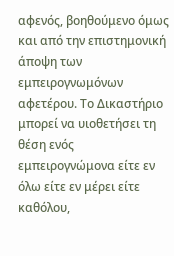αφενός, βοηθούμενο όμως και από την επιστημονική άποψη των εμπειρογνωμόνων αφετέρου. Το Δικαστήριο μπορεί να υιοθετήσει τη θέση ενός εμπειρογνώμονα είτε εν όλω είτε εν μέρει είτε καθόλου,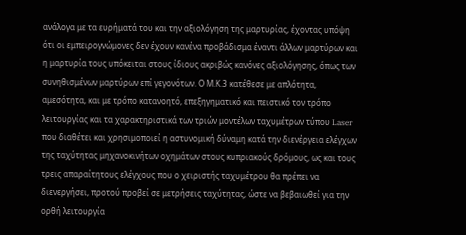ανάλογα με τα ευρήματά του και την αξιολόγηση της μαρτυρίας, έχοντας υπόψη ότι οι εμπειρογνώμονες δεν έχουν κανένα προβάδισμα έναντι άλλων μαρτύρων και η μαρτυρία τους υπόκειται στους ίδιους ακριβώς κανόνες αξιολόγησης, όπως των συνηθισμένων μαρτύρων επί γεγονότων. Ο Μ.Κ.3 κατέθεσε με απλότητα, αμεσότητα, και με τρόπο κατανοητό, επεξηγηματικό και πειστικό τον τρόπο λειτουργίας και τα χαρακτηριστικά των τριών μοντέλων ταχυμέτρων τύπου Laser που διαθέτει και χρησιμοποιεί η αστυνομική δύναμη κατά την διενέργεια ελέγχων της ταχύτητας μηχανοκινήτων οχημάτων στους κυπριακούς δρόμους, ως και τους τρεις απαραίτητους ελέγχους που ο χειριστής ταχυμέτρου θα πρέπει να διενεργήσει, προτού προβεί σε μετρήσεις ταχύτητας, ώστε να βεβαιωθεί για την ορθή λειτουργία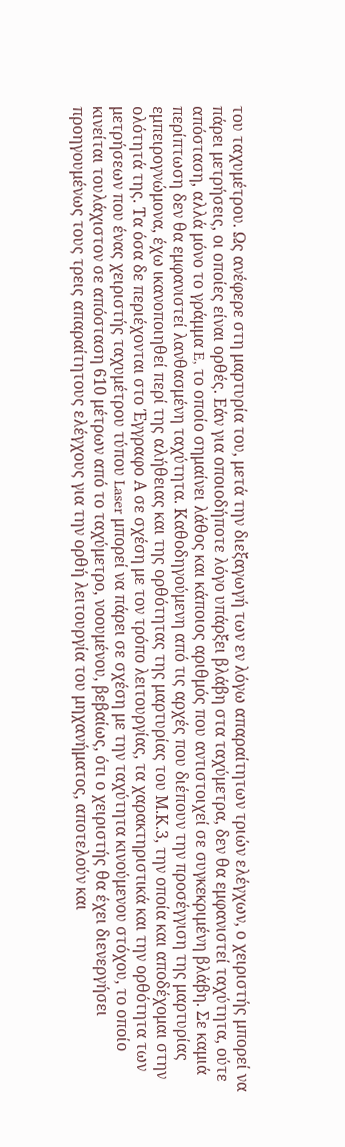του ταχυμέτρου. Ως ανέφερε στη μαρτυρία του, μετά την διεξαγωγή των εν λόγω απαραίτητων τριών ελέγχων, ο χειριστής μπορεί να πάρει μετρήσεις, οι οποίες είναι ορθές. Εάν για οποιοδήποτε λόγο υπάρξει βλάβη στα ταχύμετρα, δεν θα εμφανιστεί ταχύτητα, ούτε απόσταση, αλλά μόνο το γράμμα E, το οποίο σημαίνει λάθος και κάποιος αριθμός που αντιστοιχεί σε συγκεκριμένη βλάβη. Σε καμιά περίπτωση δεν θα εμφανιστεί λανθασμένη ταχύτητα. Καθοδηγούμενη από τις αρχές που διέπουν την προσέγγιση της μαρτυρίας εμπειρογνώμονα, έχω ικανοποιηθεί περί της αλήθειας και της ορθότητας της μαρτυρίας του Μ.Κ.3, την οποία και αποδέχομαι στην ολότητά της. Τα όσα δε περιέχονται στο Έγγραφο Α σε σχέση με τον τρόπο λειτουργίας, τα χαρακτηριστικά και την ορθότητα των μετρήσεων που ένας χειριστής ταχυμέτρου τύπου Laser μπορεί να πάρει σε σχέση με την ταχύτητα κινούμενου στόχου, το οποίο κινείται τουλάχιστον σε απόσταση 610 μέτρων από το ταχύμετρο, νοουμένου, βεβαίως, ότι ο χειριστής θα έχει διενεργήσει προηγουμένως τους τρεις απαραίτητους ελέγχους για την ορθή λειτουργία του μηχανήματος, αποτελούν και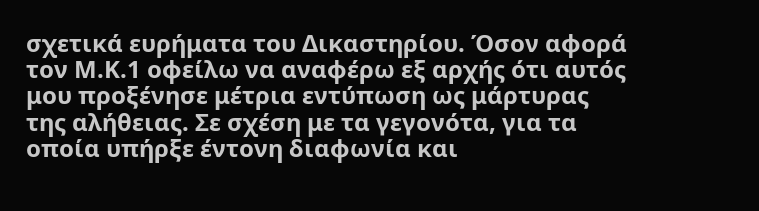σχετικά ευρήματα του Δικαστηρίου. Όσον αφορά τον Μ.Κ.1 οφείλω να αναφέρω εξ αρχής ότι αυτός μου προξένησε μέτρια εντύπωση ως μάρτυρας της αλήθειας. Σε σχέση με τα γεγονότα, για τα οποία υπήρξε έντονη διαφωνία και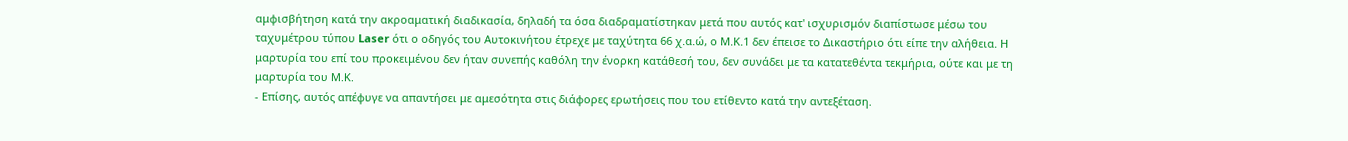αμφισβήτηση κατά την ακροαματική διαδικασία, δηλαδή τα όσα διαδραματίστηκαν μετά που αυτός κατ' ισχυρισμόν διαπίστωσε μέσω του ταχυμέτρου τύπου Laser ότι ο οδηγός του Αυτοκινήτου έτρεχε με ταχύτητα 66 χ.α.ώ, ο Μ.Κ.1 δεν έπεισε το Δικαστήριο ότι είπε την αλήθεια. Η μαρτυρία του επί του προκειμένου δεν ήταν συνεπής καθόλη την ένορκη κατάθεσή του, δεν συνάδει με τα κατατεθέντα τεκμήρια, ούτε και με τη μαρτυρία του Μ.Κ.
- Επίσης, αυτός απέφυγε να απαντήσει με αμεσότητα στις διάφορες ερωτήσεις που του ετίθεντο κατά την αντεξέταση.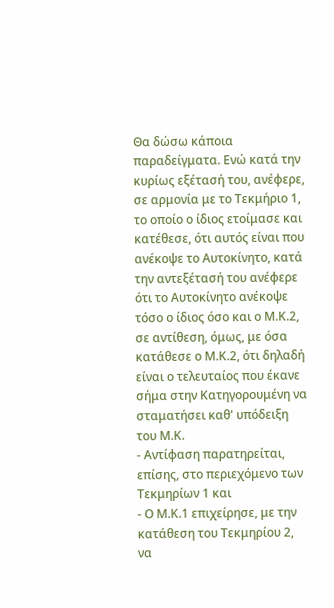Θα δώσω κάποια παραδείγματα. Ενώ κατά την κυρίως εξέτασή του, ανέφερε, σε αρμονία με το Τεκμήριο 1, το οποίο ο ίδιος ετοίμασε και κατέθεσε, ότι αυτός είναι που ανέκοψε το Αυτοκίνητο, κατά την αντεξέτασή του ανέφερε ότι το Αυτοκίνητο ανέκοψε τόσο ο ίδιος όσο και ο Μ.Κ.2, σε αντίθεση, όμως, με όσα κατάθεσε ο Μ.Κ.2, ότι δηλαδή είναι ο τελευταίος που έκανε σήμα στην Κατηγορουμένη να σταματήσει καθ' υπόδειξη του Μ.Κ.
- Αντίφαση παρατηρείται, επίσης, στο περιεχόμενο των Τεκμηρίων 1 και
- Ο Μ.Κ.1 επιχείρησε, με την κατάθεση του Τεκμηρίου 2, να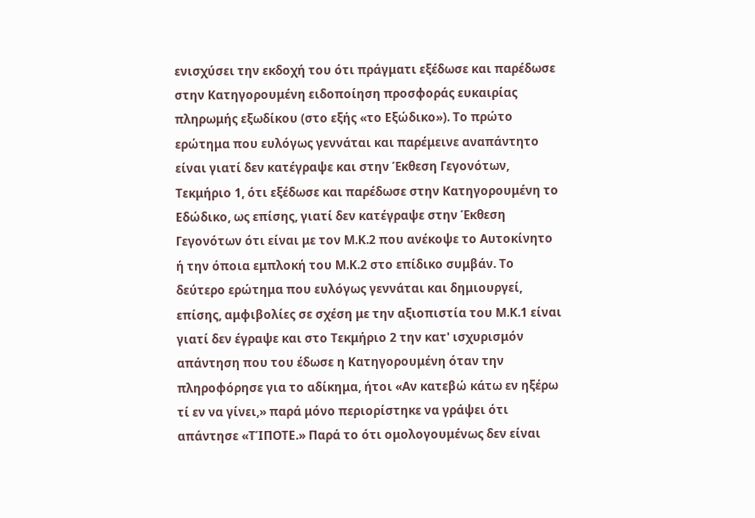ενισχύσει την εκδοχή του ότι πράγματι εξέδωσε και παρέδωσε στην Κατηγορουμένη ειδοποίηση προσφοράς ευκαιρίας πληρωμής εξωδίκου (στο εξής «το Εξώδικο»). Το πρώτο ερώτημα που ευλόγως γεννάται και παρέμεινε αναπάντητο είναι γιατί δεν κατέγραψε και στην Έκθεση Γεγονότων, Τεκμήριο 1, ότι εξέδωσε και παρέδωσε στην Κατηγορουμένη το Εδώδικο, ως επίσης, γιατί δεν κατέγραψε στην Έκθεση Γεγονότων ότι είναι με τον Μ.Κ.2 που ανέκοψε το Αυτοκίνητο ή την όποια εμπλοκή του Μ.Κ.2 στο επίδικο συμβάν. Το δεύτερο ερώτημα που ευλόγως γεννάται και δημιουργεί, επίσης, αμφιβολίες σε σχέση με την αξιοπιστία του Μ.Κ.1 είναι γιατί δεν έγραψε και στο Τεκμήριο 2 την κατ' ισχυρισμόν απάντηση που του έδωσε η Κατηγορουμένη όταν την πληροφόρησε για το αδίκημα, ήτοι «Αν κατεβώ κάτω εν ηξέρω τί εν να γίνει,» παρά μόνο περιορίστηκε να γράψει ότι απάντησε «ΤΊΠΟΤΕ.» Παρά το ότι ομολογουμένως δεν είναι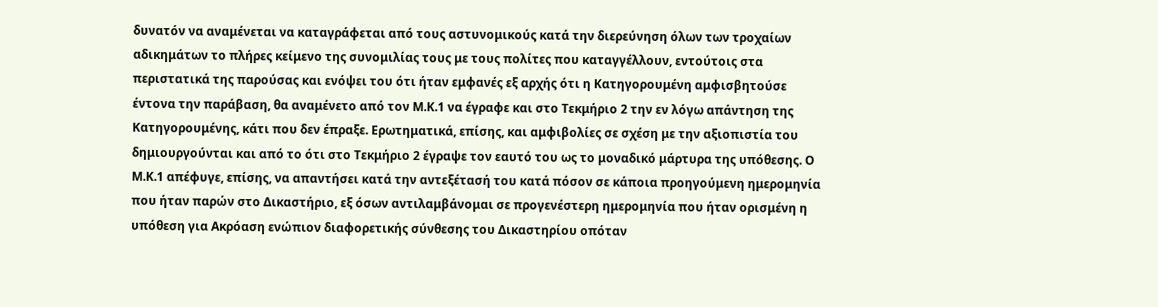δυνατόν να αναμένεται να καταγράφεται από τους αστυνομικούς κατά την διερεύνηση όλων των τροχαίων αδικημάτων το πλήρες κείμενο της συνομιλίας τους με τους πολίτες που καταγγέλλουν, εντούτοις στα περιστατικά της παρούσας και ενόψει του ότι ήταν εμφανές εξ αρχής ότι η Κατηγορουμένη αμφισβητούσε έντονα την παράβαση, θα αναμένετο από τον Μ.Κ.1 να έγραφε και στο Τεκμήριο 2 την εν λόγω απάντηση της Κατηγορουμένης, κάτι που δεν έπραξε. Ερωτηματικά, επίσης, και αμφιβολίες σε σχέση με την αξιοπιστία του δημιουργούνται και από το ότι στο Τεκμήριο 2 έγραψε τον εαυτό του ως το μοναδικό μάρτυρα της υπόθεσης. Ο Μ.Κ.1 απέφυγε, επίσης, να απαντήσει κατά την αντεξέτασή του κατά πόσον σε κάποια προηγούμενη ημερομηνία που ήταν παρών στο Δικαστήριο, εξ όσων αντιλαμβάνομαι σε προγενέστερη ημερομηνία που ήταν ορισμένη η υπόθεση για Ακρόαση ενώπιον διαφορετικής σύνθεσης του Δικαστηρίου οπόταν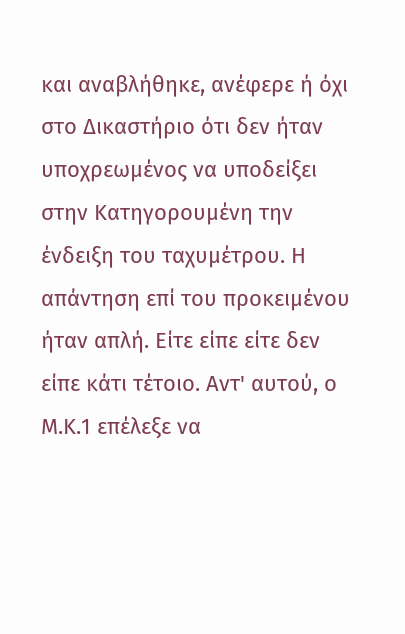και αναβλήθηκε, ανέφερε ή όχι στο Δικαστήριο ότι δεν ήταν υποχρεωμένος να υποδείξει στην Κατηγορουμένη την ένδειξη του ταχυμέτρου. Η απάντηση επί του προκειμένου ήταν απλή. Είτε είπε είτε δεν είπε κάτι τέτοιο. Αντ' αυτού, ο Μ.Κ.1 επέλεξε να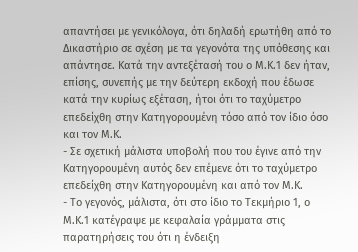απαντήσει με γενικόλογα, ότι δηλαδή ερωτήθη από το Δικαστήριο σε σχέση με τα γεγονότα της υπόθεσης και απάντησε. Κατά την αντεξέτασή του ο Μ.Κ.1 δεν ήταν, επίσης, συνεπής με την δεύτερη εκδοχή που έδωσε κατά την κυρίως εξέταση, ήτοι ότι το ταχύμετρο επεδείχθη στην Κατηγορουμένη τόσο από τον ίδιο όσο και τον Μ.Κ.
- Σε σχετική μάλιστα υποβολή που του έγινε από την Κατηγορουμένη αυτός δεν επέμενε ότι το ταχύμετρο επεδείχθη στην Κατηγορουμένη και από τον Μ.Κ.
- Το γεγονός, μάλιστα, ότι στο ίδιο το Τεκμήριο 1, ο Μ.Κ.1 κατέγραψε με κεφαλαία γράμματα στις παρατηρήσεις του ότι η ένδειξη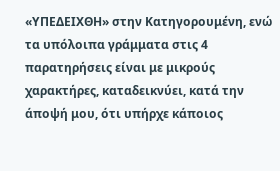«ΥΠΕΔΕΙΧΘΗ» στην Κατηγορουμένη, ενώ τα υπόλοιπα γράμματα στις 4 παρατηρήσεις είναι με μικρούς χαρακτήρες, καταδεικνύει, κατά την άποψή μου, ότι υπήρχε κάποιος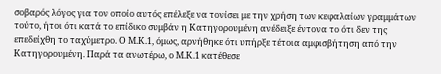σοβαρός λόγος για τον οποίο αυτός επέλεξε να τονίσει με την χρήση των κεφαλαίων γραμμάτων τούτο, ήτοι ότι κατά το επίδικο συμβάν η Κατηγορουμένη ανέδειξε έντονα το ότι δεν της επεδείχθη το ταχύμετρο. Ο Μ.Κ.1, όμως, αρνήθηκε ότι υπήρξε τέτοια αμφισβήτηση από την Κατηγορουμένη. Παρά τα ανωτέρω, ο Μ.Κ.1 κατέθεσε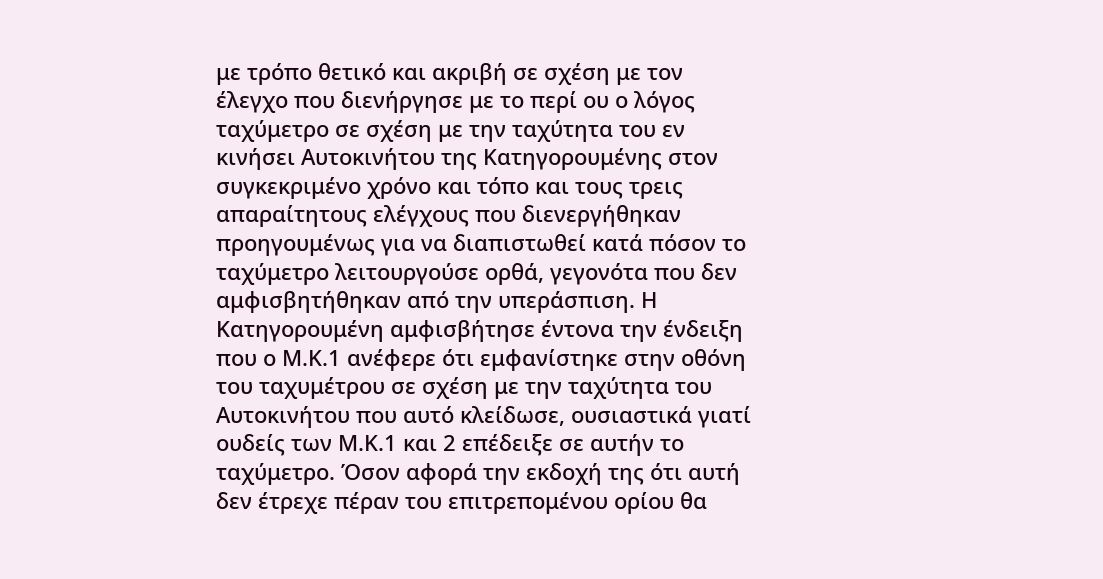με τρόπο θετικό και ακριβή σε σχέση με τον έλεγχο που διενήργησε με το περί ου ο λόγος ταχύμετρο σε σχέση με την ταχύτητα του εν κινήσει Αυτοκινήτου της Κατηγορουμένης στον συγκεκριμένο χρόνο και τόπο και τους τρεις απαραίτητους ελέγχους που διενεργήθηκαν προηγουμένως για να διαπιστωθεί κατά πόσον το ταχύμετρο λειτουργούσε ορθά, γεγονότα που δεν αμφισβητήθηκαν από την υπεράσπιση. Η Κατηγορουμένη αμφισβήτησε έντονα την ένδειξη που ο Μ.Κ.1 ανέφερε ότι εμφανίστηκε στην οθόνη του ταχυμέτρου σε σχέση με την ταχύτητα του Αυτοκινήτου που αυτό κλείδωσε, ουσιαστικά γιατί ουδείς των Μ.Κ.1 και 2 επέδειξε σε αυτήν το ταχύμετρο. Όσον αφορά την εκδοχή της ότι αυτή δεν έτρεχε πέραν του επιτρεπομένου ορίου θα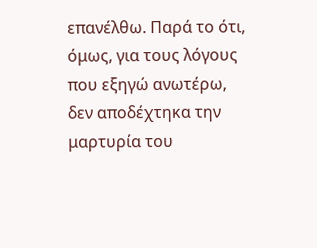επανέλθω. Παρά το ότι, όμως, για τους λόγους που εξηγώ ανωτέρω, δεν αποδέχτηκα την μαρτυρία του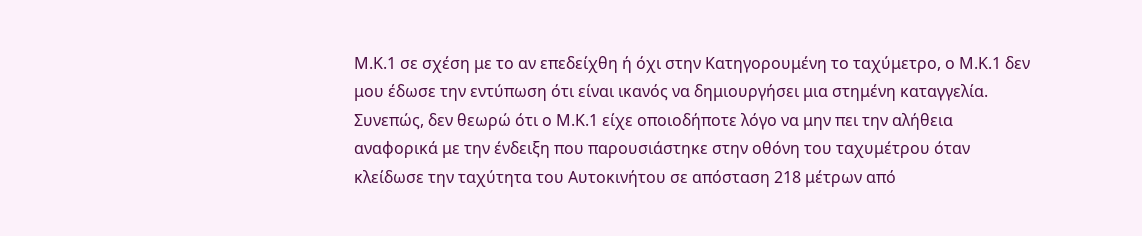Μ.Κ.1 σε σχέση με το αν επεδείχθη ή όχι στην Κατηγορουμένη το ταχύμετρο, ο Μ.Κ.1 δεν μου έδωσε την εντύπωση ότι είναι ικανός να δημιουργήσει μια στημένη καταγγελία. Συνεπώς, δεν θεωρώ ότι ο Μ.Κ.1 είχε οποιοδήποτε λόγο να μην πει την αλήθεια αναφορικά με την ένδειξη που παρουσιάστηκε στην οθόνη του ταχυμέτρου όταν κλείδωσε την ταχύτητα του Αυτοκινήτου σε απόσταση 218 μέτρων από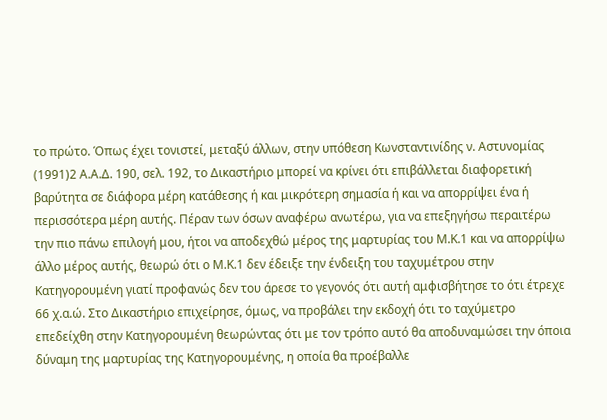το πρώτο. Όπως έχει τονιστεί, μεταξύ άλλων, στην υπόθεση Κωνσταντινίδης ν. Αστυνομίας
(1991)2 Α.Α.Δ. 190, σελ. 192, το Δικαστήριο μπορεί να κρίνει ότι επιβάλλεται διαφορετική βαρύτητα σε διάφορα μέρη κατάθεσης ή και μικρότερη σημασία ή και να απορρίψει ένα ή περισσότερα μέρη αυτής. Πέραν των όσων αναφέρω ανωτέρω, για να επεξηγήσω περαιτέρω την πιο πάνω επιλογή μου, ήτοι να αποδεχθώ μέρος της μαρτυρίας του Μ.Κ.1 και να απορρίψω άλλο μέρος αυτής, θεωρώ ότι ο Μ.Κ.1 δεν έδειξε την ένδειξη του ταχυμέτρου στην Κατηγορουμένη γιατί προφανώς δεν του άρεσε το γεγονός ότι αυτή αμφισβήτησε το ότι έτρεχε 66 χ.α.ώ. Στο Δικαστήριο επιχείρησε, όμως, να προβάλει την εκδοχή ότι το ταχύμετρο επεδείχθη στην Κατηγορουμένη θεωρώντας ότι με τον τρόπο αυτό θα αποδυναμώσει την όποια δύναμη της μαρτυρίας της Κατηγορουμένης, η οποία θα προέβαλλε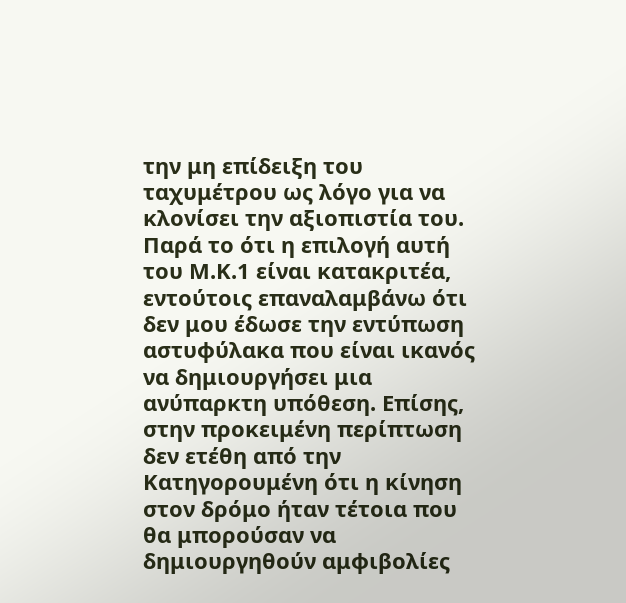την μη επίδειξη του ταχυμέτρου ως λόγο για να κλονίσει την αξιοπιστία του. Παρά το ότι η επιλογή αυτή του Μ.Κ.1 είναι κατακριτέα, εντούτοις επαναλαμβάνω ότι δεν μου έδωσε την εντύπωση αστυφύλακα που είναι ικανός να δημιουργήσει μια ανύπαρκτη υπόθεση. Επίσης, στην προκειμένη περίπτωση δεν ετέθη από την Κατηγορουμένη ότι η κίνηση στον δρόμο ήταν τέτοια που θα μπορούσαν να δημιουργηθούν αμφιβολίες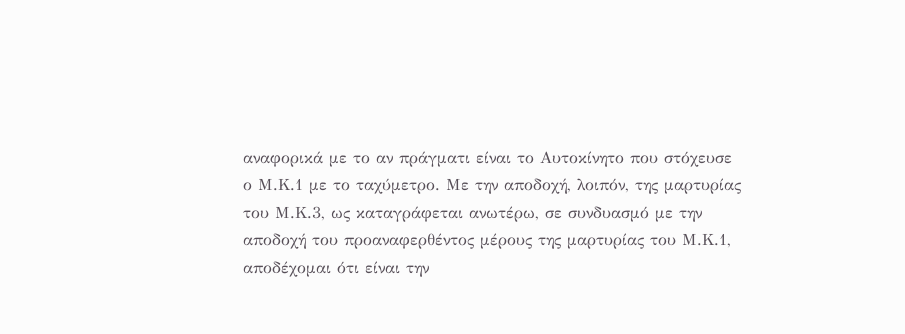αναφορικά με το αν πράγματι είναι το Αυτοκίνητο που στόχευσε ο Μ.Κ.1 με το ταχύμετρο. Με την αποδοχή, λοιπόν, της μαρτυρίας του Μ.Κ.3, ως καταγράφεται ανωτέρω, σε συνδυασμό με την αποδοχή του προαναφερθέντος μέρους της μαρτυρίας του Μ.Κ.1, αποδέχομαι ότι είναι την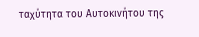ταχύτητα του Αυτοκινήτου της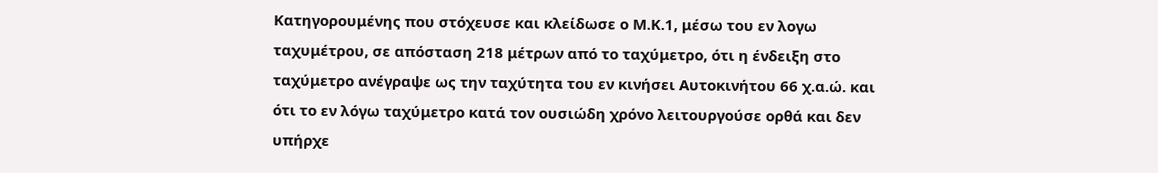Κατηγορουμένης που στόχευσε και κλείδωσε ο Μ.Κ.1, μέσω του εν λογω ταχυμέτρου, σε απόσταση 218 μέτρων από το ταχύμετρο, ότι η ένδειξη στο ταχύμετρο ανέγραψε ως την ταχύτητα του εν κινήσει Αυτοκινήτου 66 χ.α.ώ. και ότι το εν λόγω ταχύμετρο κατά τον ουσιώδη χρόνο λειτουργούσε ορθά και δεν υπήρχε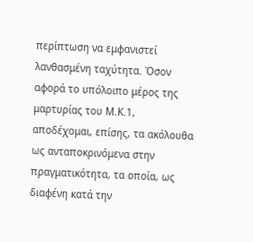περίπτωση να εμφανιστεί λανθασμένη ταχύτητα. Όσον αφορά το υπόλοιπο μέρος της μαρτυρίας του Μ.Κ.1, αποδέχομαι, επίσης, τα ακόλουθα ως ανταποκρινόμενα στην πραγματικότητα, τα οποία, ως διαφένη κατά την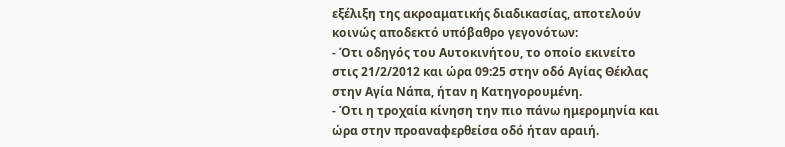εξέλιξη της ακροαματικής διαδικασίας, αποτελούν κοινώς αποδεκτό υπόβαθρο γεγονότων:
- Ότι οδηγός του Αυτοκινήτου, το οποίο εκινείτο στις 21/2/2012 και ώρα 09:25 στην οδό Αγίας Θέκλας στην Αγία Νάπα, ήταν η Κατηγορουμένη.
- Ότι η τροχαία κίνηση την πιο πάνω ημερομηνία και ώρα στην προαναφερθείσα οδό ήταν αραιή.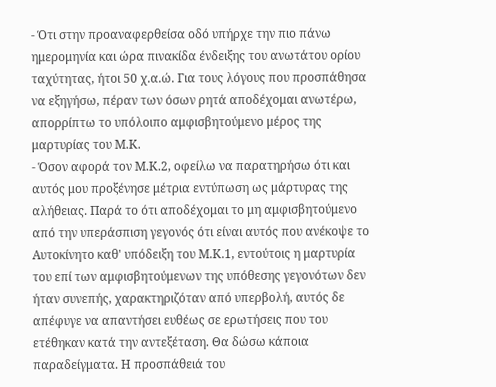- Ότι στην προαναφερθείσα οδό υπήρχε την πιο πάνω ημερομηνία και ώρα πινακίδα ένδειξης του ανωτάτου ορίου ταχύτητας, ήτοι 50 χ.α.ώ. Για τους λόγους που προσπάθησα να εξηγήσω, πέραν των όσων ρητά αποδέχομαι ανωτέρω, απορρίπτω το υπόλοιπο αμφισβητούμενο μέρος της μαρτυρίας του Μ.Κ.
- Όσον αφορά τον Μ.Κ.2, οφείλω να παρατηρήσω ότι και αυτός μου προξένησε μέτρια εντύπωση ως μάρτυρας της αλήθειας. Παρά το ότι αποδέχομαι το μη αμφισβητούμενο από την υπεράσπιση γεγονός ότι είναι αυτός που ανέκοψε το Αυτοκίνητο καθ' υπόδειξη του Μ.Κ.1, εντούτοις η μαρτυρία του επί των αμφισβητούμενων της υπόθεσης γεγονότων δεν ήταν συνεπής, χαρακτηριζόταν από υπερβολή, αυτός δε απέφυγε να απαντήσει ευθέως σε ερωτήσεις που του ετέθηκαν κατά την αντεξέταση. Θα δώσω κάποια παραδείγματα. Η προσπάθειά του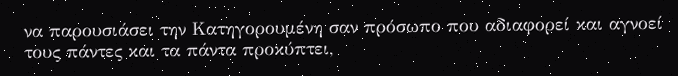να παρουσιάσει την Κατηγορουμένη σαν πρόσωπο που αδιαφορεί και αγνοεί τους πάντες και τα πάντα προκύπτει,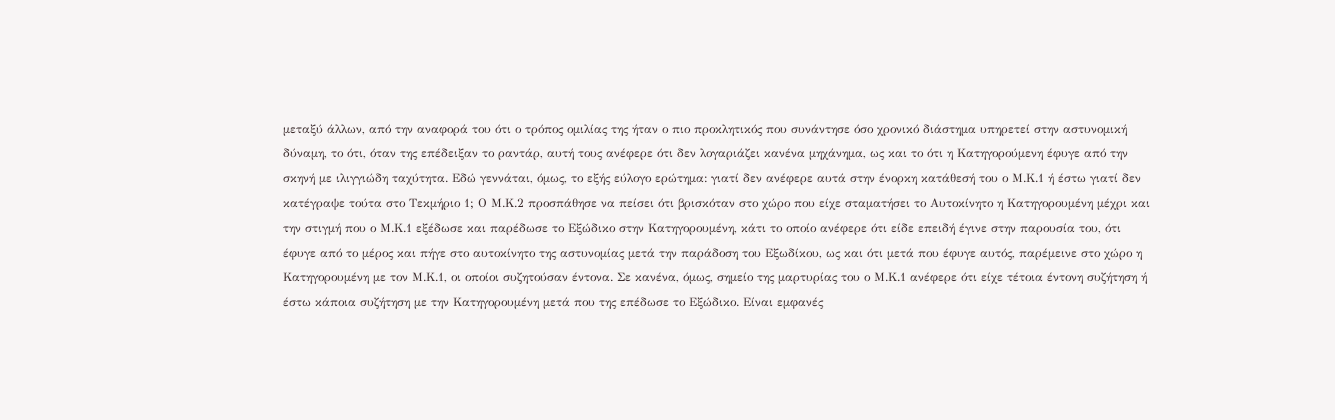μεταξύ άλλων, από την αναφορά του ότι ο τρόπος ομιλίας της ήταν ο πιο προκλητικός που συνάντησε όσο χρονικό διάστημα υπηρετεί στην αστυνομική δύναμη, το ότι, όταν της επέδειξαν το ραντάρ, αυτή τους ανέφερε ότι δεν λογαριάζει κανένα μηχάνημα, ως και το ότι η Κατηγορούμενη έφυγε από την σκηνή με ιλιγγιώδη ταχύτητα. Εδώ γεννάται, όμως, το εξής εύλογο ερώτημα: γιατί δεν ανέφερε αυτά στην ένορκη κατάθεσή του ο Μ.Κ.1 ή έστω γιατί δεν κατέγραψε τούτα στο Τεκμήριο 1; Ο Μ.Κ.2 προσπάθησε να πείσει ότι βρισκόταν στο χώρο που είχε σταματήσει το Αυτοκίνητο η Κατηγορουμένη μέχρι και την στιγμή που ο Μ.Κ.1 εξέδωσε και παρέδωσε το Εξώδικο στην Κατηγορουμένη, κάτι το οποίο ανέφερε ότι είδε επειδή έγινε στην παρουσία του, ότι έφυγε από το μέρος και πήγε στο αυτοκίνητο της αστυνομίας μετά την παράδοση του Εξωδίκου, ως και ότι μετά που έφυγε αυτός, παρέμεινε στο χώρο η Κατηγορουμένη με τον Μ.Κ.1, οι οποίοι συζητούσαν έντονα. Σε κανένα, όμως, σημείο της μαρτυρίας του ο Μ.Κ.1 ανέφερε ότι είχε τέτοια έντονη συζήτηση ή έστω κάποια συζήτηση με την Κατηγορουμένη μετά που της επέδωσε το Εξώδικο. Είναι εμφανές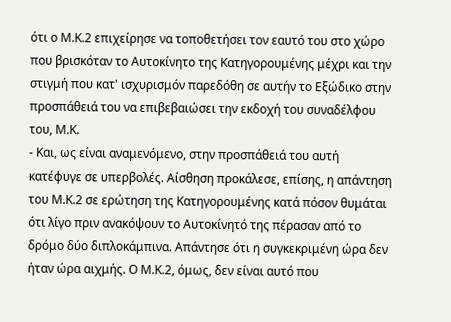ότι ο Μ.Κ.2 επιχείρησε να τοποθετήσει τον εαυτό του στο χώρο που βρισκόταν το Αυτοκίνητο της Κατηγορουμένης μέχρι και την στιγμή που κατ' ισχυρισμόν παρεδόθη σε αυτήν το Εξώδικο στην προσπάθειά του να επιβεβαιώσει την εκδοχή του συναδέλφου του, Μ.Κ.
- Και, ως είναι αναμενόμενο, στην προσπάθειά του αυτή κατέφυγε σε υπερβολές. Αίσθηση προκάλεσε, επίσης, η απάντηση του Μ.Κ.2 σε ερώτηση της Κατηγορουμένης κατά πόσον θυμάται ότι λίγο πριν ανακόψουν το Αυτοκίνητό της πέρασαν από το δρόμο δύο διπλοκάμπινα. Απάντησε ότι η συγκεκριμένη ώρα δεν ήταν ώρα αιχμής. Ο Μ.Κ.2, όμως, δεν είναι αυτό που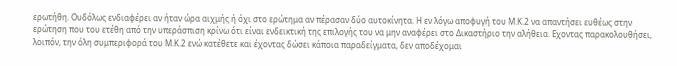ερωτήθη. Ουδόλως ενδιαφέρει αν ήταν ώρα αιχμής ή όχι στο ερώτημα αν πέρασαν δύο αυτοκίνητα. Η εν λόγω αποφυγή του Μ.Κ.2 να απαντήσει ευθέως στην ερώτηση που του ετέθη από την υπεράσπιση κρίνω ότι είναι ενδεικτική της επιλογής του να μην αναφέρει στο Δικαστήριο την αλήθεια. Εχοντας παρακολουθήσει, λοιπόν, την όλη συμπεριφορά του Μ.Κ.2 ενώ κατέθετε και έχοντας δώσει κάποια παραδείγματα, δεν αποδέχομαι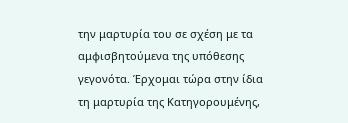την μαρτυρία του σε σχέση με τα αμφισβητούμενα της υπόθεσης γεγονότα. Έρχομαι τώρα στην ίδια τη μαρτυρία της Κατηγορουμένης,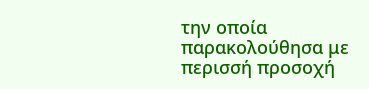την οποία παρακολούθησα με περισσή προσοχή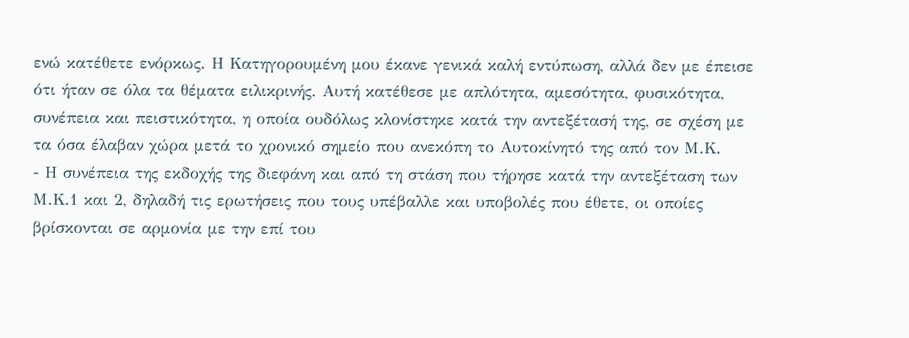ενώ κατέθετε ενόρκως. Η Κατηγορουμένη μου έκανε γενικά καλή εντύπωση, αλλά δεν με έπεισε ότι ήταν σε όλα τα θέματα ειλικρινής. Αυτή κατέθεσε με απλότητα, αμεσότητα, φυσικότητα, συνέπεια και πειστικότητα, η οποία ουδόλως κλονίστηκε κατά την αντεξέτασή της, σε σχέση με τα όσα έλαβαν χώρα μετά το χρονικό σημείο που ανεκόπη το Αυτοκίνητό της από τον Μ.Κ.
- Η συνέπεια της εκδοχής της διεφάνη και από τη στάση που τήρησε κατά την αντεξέταση των Μ.Κ.1 και 2, δηλαδή τις ερωτήσεις που τους υπέβαλλε και υποβολές που έθετε, οι οποίες βρίσκονται σε αρμονία με την επί του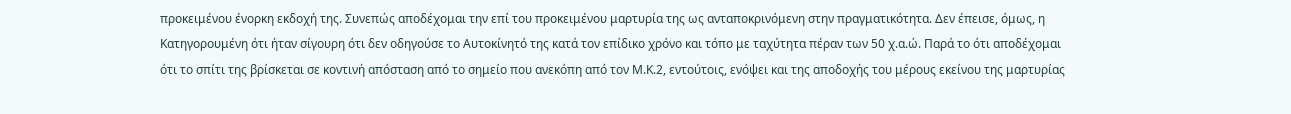προκειμένου ένορκη εκδοχή της. Συνεπώς αποδέχομαι την επί του προκειμένου μαρτυρία της ως ανταποκρινόμενη στην πραγματικότητα. Δεν έπεισε, όμως, η Κατηγορουμένη ότι ήταν σίγουρη ότι δεν οδηγούσε το Αυτοκίνητό της κατά τον επίδικο χρόνο και τόπο με ταχύτητα πέραν των 50 χ.α.ώ. Παρά το ότι αποδέχομαι ότι το σπίτι της βρίσκεται σε κοντινή απόσταση από το σημείο που ανεκόπη από τον Μ.Κ.2, εντούτοις, ενόψει και της αποδοχής του μέρους εκείνου της μαρτυρίας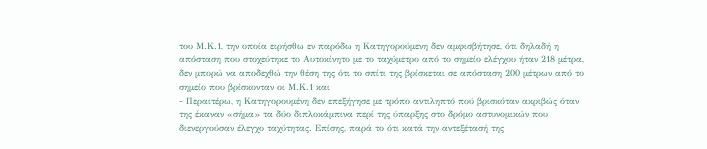του Μ.Κ.1, την οποία ειρήσθω εν παρόδω η Κατηγορούμενη δεν αμφισβήτησε, ότι δηλαδή η απόσταση που στοχεύτηκε το Αυτοκίνητο με το ταχύμετρο από το σημείο ελέγχου ήταν 218 μέτρα, δεν μπορώ να αποδεχθώ την θέση της ότι το σπίτι της βρίσκεται σε απόσταση 200 μέτρων από το σημείο που βρίσκονταν οι Μ.Κ.1 και
- Περαιτέρω, η Κατηγορουμένη δεν επεξήγησε με τρόπο αντιληπτό πού βρισκόταν ακριβώς όταν της έκαναν «σήμα» τα δύο διπλοκάμπινα περί της ύπαρξης στο δρόμο αστυνομικών που διενεργούσαν έλεγχο ταχύτητας. Επίσης, παρά το ότι κατά την αντεξέτασή της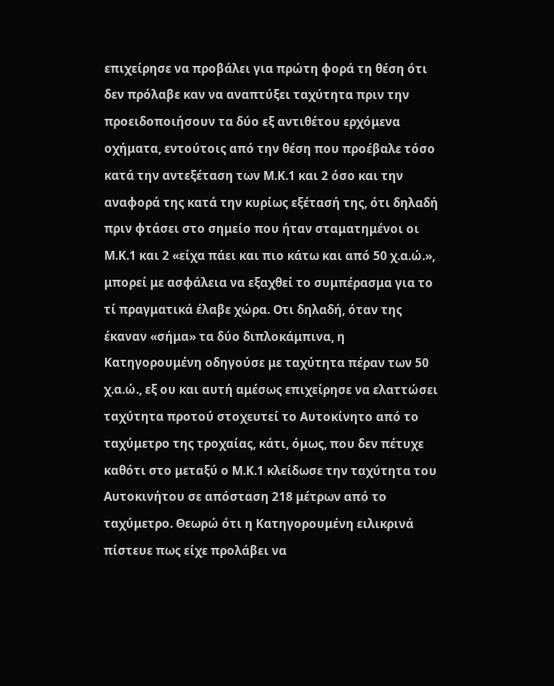επιχείρησε να προβάλει για πρώτη φορά τη θέση ότι δεν πρόλαβε καν να αναπτύξει ταχύτητα πριν την προειδοποιήσουν τα δύο εξ αντιθέτου ερχόμενα οχήματα, εντούτοις από την θέση που προέβαλε τόσο κατά την αντεξέταση των Μ.Κ.1 και 2 όσο και την αναφορά της κατά την κυρίως εξέτασή της, ότι δηλαδή πριν φτάσει στο σημείο που ήταν σταματημένοι οι Μ.Κ.1 και 2 «είχα πάει και πιο κάτω και από 50 χ.α.ώ.», μπορεί με ασφάλεια να εξαχθεί το συμπέρασμα για το τί πραγματικά έλαβε χώρα. Οτι δηλαδή, όταν της έκαναν «σήμα» τα δύο διπλοκάμπινα, η Κατηγορουμένη οδηγούσε με ταχύτητα πέραν των 50 χ.α.ώ., εξ ου και αυτή αμέσως επιχείρησε να ελαττώσει ταχύτητα προτού στοχευτεί το Αυτοκίνητο από το ταχύμετρο της τροχαίας, κάτι, όμως, που δεν πέτυχε καθότι στο μεταξύ ο Μ.Κ.1 κλείδωσε την ταχύτητα του Αυτοκινήτου σε απόσταση 218 μέτρων από το ταχύμετρο. Θεωρώ ότι η Κατηγορουμένη ειλικρινά πίστευε πως είχε προλάβει να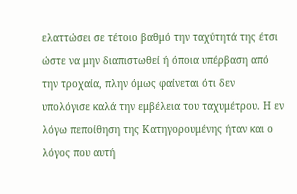ελαττώσει σε τέτοιο βαθμό την ταχύτητά της έτσι ώστε να μην διαπιστωθεί ή όποια υπέρβαση από την τροχαία, πλην όμως φαίνεται ότι δεν υπολόγισε καλά την εμβέλεια του ταχυμέτρου. Η εν λόγω πεποίθηση της Κατηγορουμένης ήταν και ο λόγος που αυτή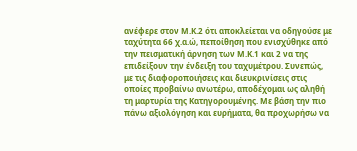ανέφερε στον Μ.Κ.2 ότι αποκλείεται να οδηγούσε με ταχύτητα 66 χ.α.ώ, πεποίθηση που ενισχύθηκε από την πεισματική άρνηση των Μ.Κ.1 και 2 να της επιδείξουν την ένδειξη του ταχυμέτρου. Συνεπώς, με τις διαφοροποιήσεις και διευκρινίσεις στις οποίες προβαίνω ανωτέρω, αποδέχομαι ως αληθή τη μαρτυρία της Κατηγορουμένης. Με βάση την πιο πάνω αξιολόγηση και ευρήματα, θα προχωρήσω να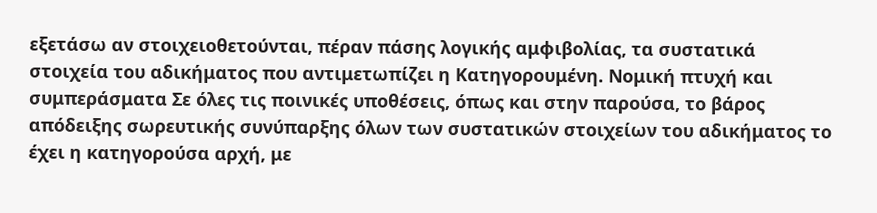εξετάσω αν στοιχειοθετούνται, πέραν πάσης λογικής αμφιβολίας, τα συστατικά στοιχεία του αδικήματος που αντιμετωπίζει η Κατηγορουμένη. Νομική πτυχή και συμπεράσματα Σε όλες τις ποινικές υποθέσεις, όπως και στην παρούσα, το βάρος απόδειξης σωρευτικής συνύπαρξης όλων των συστατικών στοιχείων του αδικήματος το έχει η κατηγορούσα αρχή, με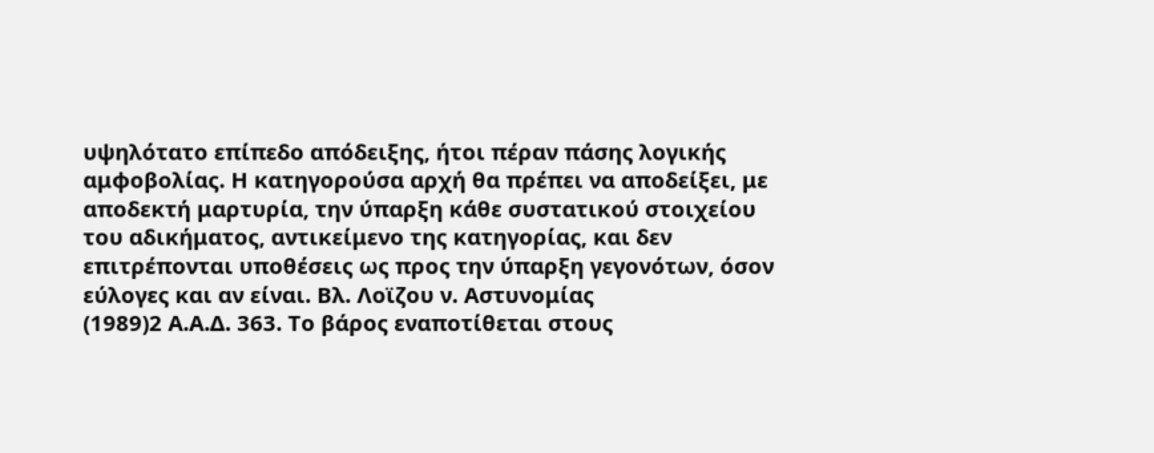υψηλότατο επίπεδο απόδειξης, ήτοι πέραν πάσης λογικής αμφοβολίας. Η κατηγορούσα αρχή θα πρέπει να αποδείξει, με αποδεκτή μαρτυρία, την ύπαρξη κάθε συστατικού στοιχείου του αδικήματος, αντικείμενο της κατηγορίας, και δεν επιτρέπονται υποθέσεις ως προς την ύπαρξη γεγονότων, όσον εύλογες και αν είναι. Βλ. Λοϊζου ν. Αστυνομίας
(1989)2 Α.Α.Δ. 363. Το βάρος εναποτίθεται στους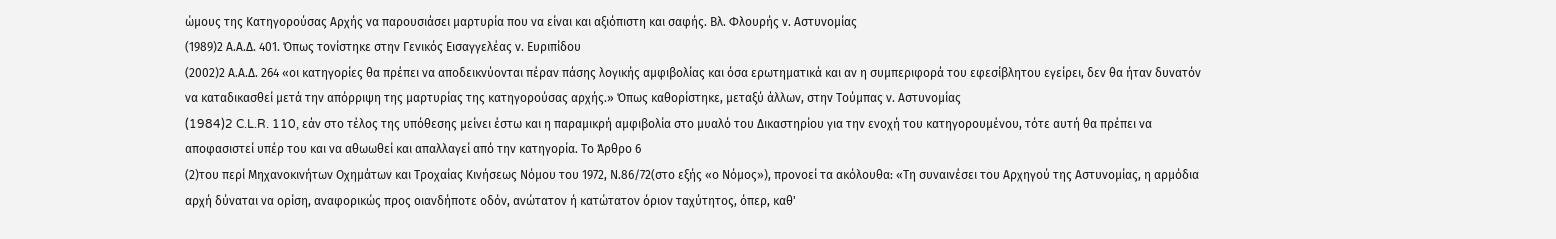ώμους της Κατηγορούσας Αρχής να παρουσιάσει μαρτυρία που να είναι και αξιόπιστη και σαφής. Βλ. Φλουρής ν. Αστυνομίας
(1989)2 Α.Α.Δ. 401. Όπως τονίστηκε στην Γενικός Εισαγγελέας ν. Ευριπίδου
(2002)2 Α.Α.Δ. 264 «οι κατηγορίες θα πρέπει να αποδεικνύονται πέραν πάσης λογικής αμφιβολίας και όσα ερωτηματικά και αν η συμπεριφορά του εφεσίβλητου εγείρει, δεν θα ήταν δυνατόν να καταδικασθεί μετά την απόρριψη της μαρτυρίας της κατηγορούσας αρχής.» Όπως καθορίστηκε, μεταξύ άλλων, στην Τούμπας ν. Αστυνομίας
(1984)2 C.L.R. 110, εάν στο τέλος της υπόθεσης μείνει έστω και η παραμικρή αμφιβολία στο μυαλό του Δικαστηρίου για την ενοχή του κατηγορουμένου, τότε αυτή θα πρέπει να αποφασιστεί υπέρ του και να αθωωθεί και απαλλαγεί από την κατηγορία. Το Άρθρο 6
(2)του περί Μηχανοκινήτων Οχημάτων και Τροχαίας Κινήσεως Νόμου του 1972, Ν.86/72(στο εξής «ο Νόμος»), προνοεί τα ακόλουθα: «Τη συναινέσει του Αρχηγού της Αστυνομίας, η αρμόδια αρχή δύναται να ορίση, αναφορικώς προς οιανδήποτε οδόν, ανώτατον ή κατώτατον όριον ταχύτητος, όπερ, καθ'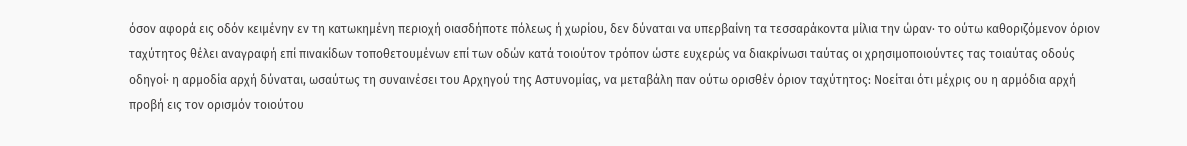όσον αφορά εις οδόν κειμένην εν τη κατωκημένη περιοχή οιασδήποτε πόλεως ή χωρίου, δεν δύναται να υπερβαίνη τα τεσσαράκοντα μίλια την ώραν· το ούτω καθοριζόμενον όριον ταχύτητος θέλει αναγραφή επί πινακίδων τοποθετουμένων επί των οδών κατά τοιούτον τρόπον ώστε ευχερώς να διακρίνωσι ταύτας οι χρησιμοποιούντες τας τοιαύτας οδούς οδηγοί· η αρμοδία αρχή δύναται, ωσαύτως τη συναινέσει του Αρχηγού της Αστυνομίας, να μεταβάλη παν ούτω ορισθέν όριον ταχύτητος: Νοείται ότι μέχρις ου η αρμόδια αρχή προβή εις τον ορισμόν τοιούτου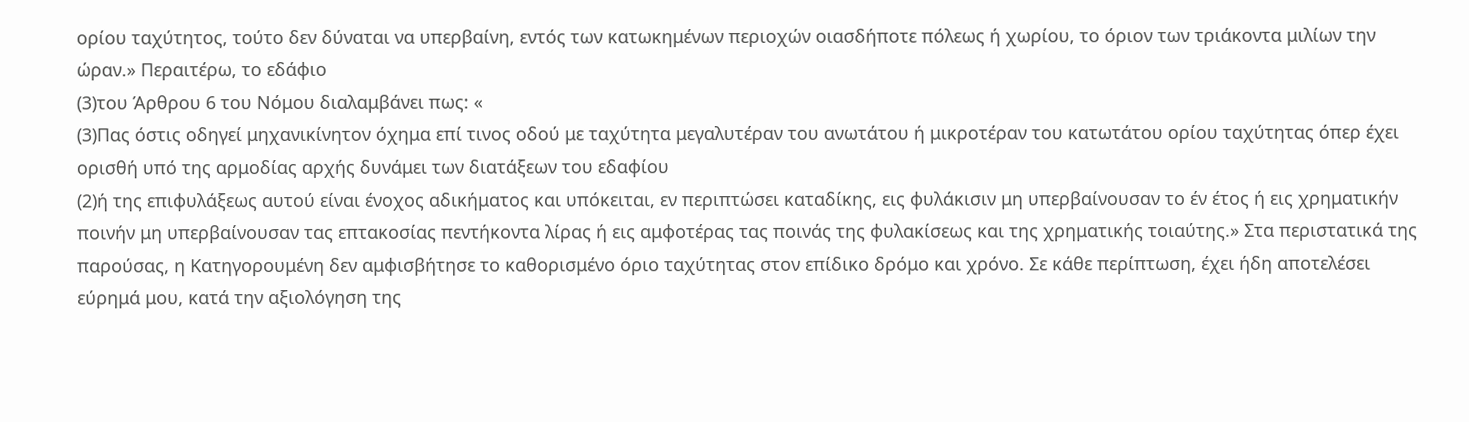ορίου ταχύτητος, τούτο δεν δύναται να υπερβαίνη, εντός των κατωκημένων περιοχών οιασδήποτε πόλεως ή χωρίου, το όριον των τριάκοντα μιλίων την ώραν.» Περαιτέρω, το εδάφιο
(3)του Άρθρου 6 του Νόμου διαλαμβάνει πως: «
(3)Πας όστις οδηγεί μηχανικίνητον όχημα επί τινος οδού με ταχύτητα μεγαλυτέραν του ανωτάτου ή μικροτέραν του κατωτάτου ορίου ταχύτητας όπερ έχει ορισθή υπό της αρμοδίας αρχής δυνάμει των διατάξεων του εδαφίου
(2)ή της επιφυλάξεως αυτού είναι ένοχος αδικήματος και υπόκειται, εν περιπτώσει καταδίκης, εις φυλάκισιν μη υπερβαίνουσαν το έν έτος ή εις χρηματικήν ποινήν μη υπερβαίνουσαν τας επτακοσίας πεντήκοντα λίρας ή εις αμφοτέρας τας ποινάς της φυλακίσεως και της χρηματικής τοιαύτης.» Στα περιστατικά της παρούσας, η Κατηγορουμένη δεν αμφισβήτησε το καθορισμένο όριο ταχύτητας στον επίδικο δρόμο και χρόνο. Σε κάθε περίπτωση, έχει ήδη αποτελέσει εύρημά μου, κατά την αξιολόγηση της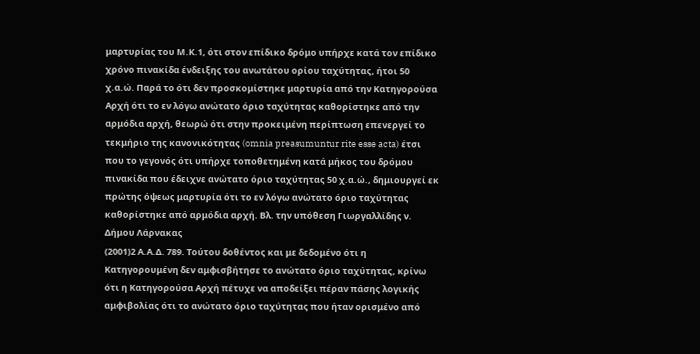μαρτυρίας του Μ.Κ.1, ότι στον επίδικο δρόμο υπήρχε κατά τον επίδικο χρόνο πινακίδα ένδειξης του ανωτάτου ορίου ταχύτητας, ήτοι 50 χ.α.ώ. Παρά το ότι δεν προσκομίστηκε μαρτυρία από την Κατηγορούσα Αρχή ότι το εν λόγω ανώτατο όριο ταχύτητας καθορίστηκε από την αρμόδια αρχή, θεωρώ ότι στην προκειμένη περίπτωση επενεργεί το τεκμήριο της κανονικότητας (omnia preasumuntur rite esse acta) έτσι που το γεγονός ότι υπήρχε τοποθετημένη κατά μήκος του δρόμου πινακίδα που έδειχνε ανώτατο όριο ταχύτητας 50 χ.α.ώ., δημιουργεί εκ πρώτης όψεως μαρτυρία ότι το εν λόγω ανώτατο όριο ταχύτητας καθορίστηκε από αρμόδια αρχή. Βλ. την υπόθεση Γιωργαλλίδης ν. Δήμου Λάρνακας
(2001)2 Α.Α.Δ. 789. Τούτου δοθέντος και με δεδομένο ότι η Κατηγορουμένη δεν αμφισβήτησε το ανώτατο όριο ταχύτητας, κρίνω ότι η Κατηγορούσα Αρχή πέτυχε να αποδείξει πέραν πάσης λογικής αμφιβολίας ότι το ανώτατο όριο ταχύτητας που ήταν ορισμένο από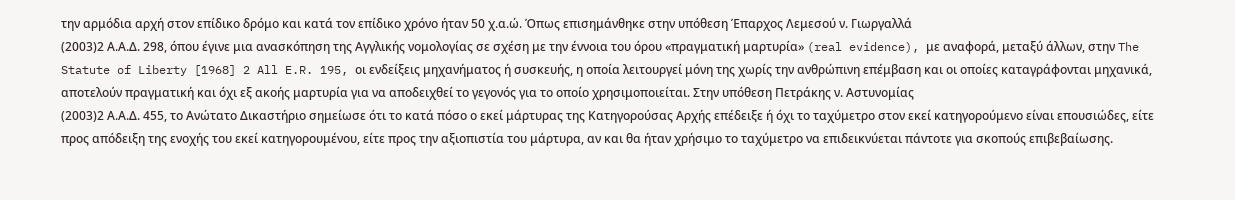την αρμόδια αρχή στον επίδικο δρόμο και κατά τον επίδικο χρόνο ήταν 50 χ.α.ώ. Όπως επισημάνθηκε στην υπόθεση Έπαρχος Λεμεσού ν. Γιωργαλλά
(2003)2 Α.Α.Δ. 298, όπου έγινε μια ανασκόπηση της Αγγλικής νομολογίας σε σχέση με την έννοια του όρου «πραγματική μαρτυρία» (real evidence), με αναφορά, μεταξύ άλλων, στην The Statute of Liberty [1968] 2 All E.R. 195, οι ενδείξεις μηχανήματος ή συσκευής, η οποία λειτουργεί μόνη της χωρίς την ανθρώπινη επέμβαση και οι οποίες καταγράφονται μηχανικά, αποτελούν πραγματική και όχι εξ ακοής μαρτυρία για να αποδειχθεί το γεγονός για το οποίο χρησιμοποιείται. Στην υπόθεση Πετράκης ν. Αστυνομίας
(2003)2 Α.Α.Δ. 455, το Ανώτατο Δικαστήριο σημείωσε ότι το κατά πόσο ο εκεί μάρτυρας της Κατηγορούσας Αρχής επέδειξε ή όχι το ταχύμετρο στον εκεί κατηγορούμενο είναι επουσιώδες, είτε προς απόδειξη της ενοχής του εκεί κατηγορουμένου, είτε προς την αξιοπιστία του μάρτυρα, αν και θα ήταν χρήσιμο το ταχύμετρο να επιδεικνύεται πάντοτε για σκοπούς επιβεβαίωσης.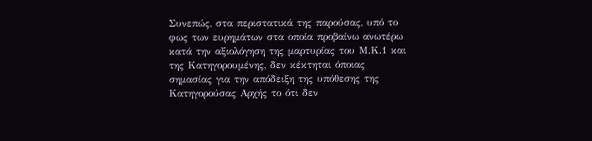Συνεπώς, στα περιστατικά της παρούσας, υπό το φως των ευρημάτων στα οποία προβαίνω ανωτέρω κατά την αξιολόγηση της μαρτυρίας του Μ.Κ.1 και της Κατηγορουμένης, δεν κέκτηται όποιας σημασίας για την απόδειξη της υπόθεσης της Κατηγορούσας Αρχής το ότι δεν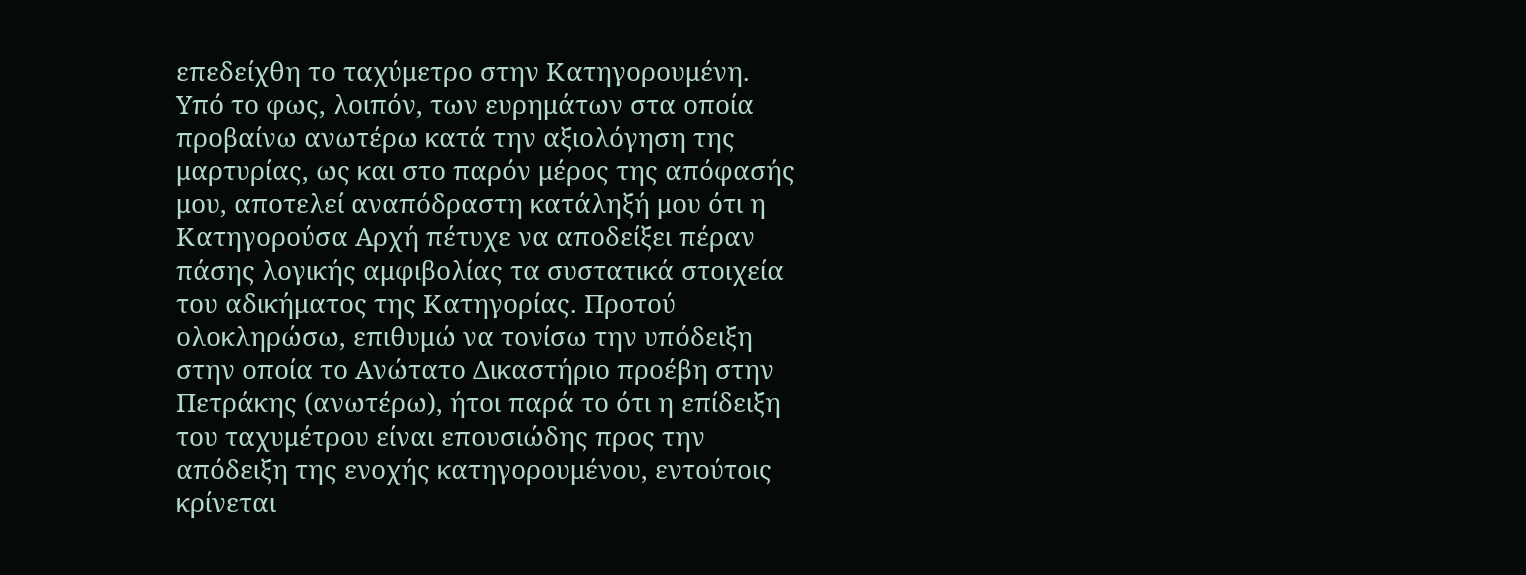επεδείχθη το ταχύμετρο στην Κατηγορουμένη. Υπό το φως, λοιπόν, των ευρημάτων στα οποία προβαίνω ανωτέρω κατά την αξιολόγηση της μαρτυρίας, ως και στο παρόν μέρος της απόφασής μου, αποτελεί αναπόδραστη κατάληξή μου ότι η Κατηγορούσα Αρχή πέτυχε να αποδείξει πέραν πάσης λογικής αμφιβολίας τα συστατικά στοιχεία του αδικήματος της Κατηγορίας. Προτού ολοκληρώσω, επιθυμώ να τονίσω την υπόδειξη στην οποία το Ανώτατο Δικαστήριο προέβη στην Πετράκης (ανωτέρω), ήτοι παρά το ότι η επίδειξη του ταχυμέτρου είναι επουσιώδης προς την απόδειξη της ενοχής κατηγορουμένου, εντούτοις κρίνεται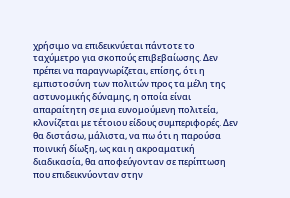χρήσιμο να επιδεικνύεται πάντοτε το ταχύμετρο για σκοπούς επιβεβαίωσης. Δεν πρέπει να παραγνωρίζεται, επίσης, ότι η εμπιστοσύνη των πολιτών προς τα μέλη της αστυνομικής δύναμης, η οποία είναι απαραίτητη σε μια ευνομούμενη πολιτεία, κλονίζεται με τέτοιου είδους συμπεριφορές. Δεν θα διστάσω, μάλιστα, να πω ότι η παρούσα ποινική δίωξη, ως και η ακροαματική διαδικασία, θα αποφεύγονταν σε περίπτωση που επιδεικνύονταν στην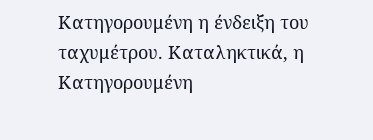Κατηγορουμένη η ένδειξη του ταχυμέτρου. Καταληκτικά, η Κατηγορουμένη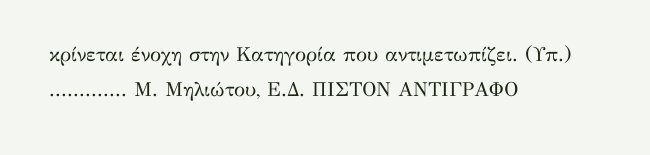κρίνεται ένοχη στην Κατηγορία που αντιμετωπίζει. (Υπ.) ............. Μ. Μηλιώτου, Ε.Δ. ΠΙΣΤΟΝ ΑΝΤΙΓΡΑΦΟ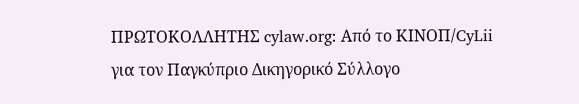ΠΡΩΤΟΚΟΛΛΗΤΗΣ cylaw.org: Από το ΚΙΝOΠ/CyLii για τον Παγκύπριο Δικηγορικό Σύλλογο